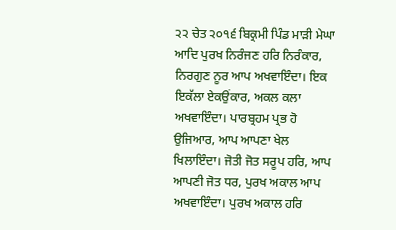੨੨ ਚੇਤ ੨੦੧੬ ਬਿਕ੍ਰਮੀ ਪਿੰਡ ਮਾੜੀ ਮੇਘਾ
ਆਦਿ ਪੁਰਖ ਨਿਰੰਜਣ ਹਰਿ ਨਿਰੰਕਾਰ, ਨਿਰਗੁਣ ਨੂਰ ਆਪ ਅਖਵਾਇੰਦਾ। ਇਕ ਇਕੱਲਾ ਏਕਉਂਕਾਰ, ਅਕਲ ਕਲਾ ਅਖਵਾਇੰਦਾ। ਪਾਰਬ੍ਰਹਮ ਪ੍ਰਭ ਹੋ ਉਜਿਆਰ, ਆਪ ਆਪਣਾ ਖੇਲ ਖਿਲਾਇੰਦਾ। ਜੋਤੀ ਜੋਤ ਸਰੂਪ ਹਰਿ, ਆਪ ਆਪਣੀ ਜੋਤ ਧਰ, ਪੁਰਖ ਅਕਾਲ ਆਪ ਅਖਵਾਇੰਦਾ। ਪੁਰਖ ਅਕਾਲ ਹਰਿ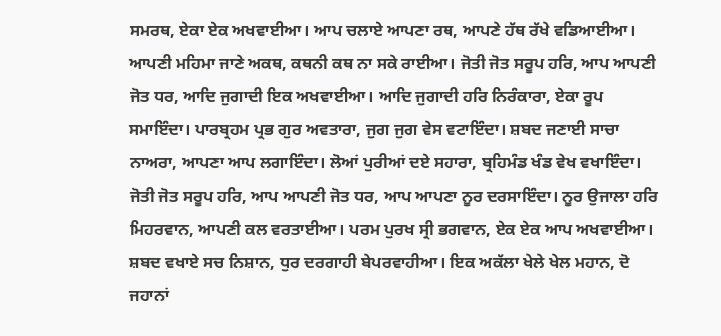ਸਮਰਥ, ਏਕਾ ਏਕ ਅਖਵਾਈਆ। ਆਪ ਚਲਾਏ ਆਪਣਾ ਰਥ, ਆਪਣੇ ਹੱਥ ਰੱਖੇ ਵਡਿਆਈਆ। ਆਪਣੀ ਮਹਿਮਾ ਜਾਣੇ ਅਕਥ, ਕਥਨੀ ਕਥ ਨਾ ਸਕੇ ਰਾਈਆ। ਜੋਤੀ ਜੋਤ ਸਰੂਪ ਹਰਿ, ਆਪ ਆਪਣੀ ਜੋਤ ਧਰ, ਆਦਿ ਜੁਗਾਦੀ ਇਕ ਅਖਵਾਈਆ। ਆਦਿ ਜੁਗਾਦੀ ਹਰਿ ਨਿਰੰਕਾਰਾ, ਏਕਾ ਰੂਪ ਸਮਾਇੰਦਾ। ਪਾਰਬ੍ਰਹਮ ਪ੍ਰਭ ਗੁਰ ਅਵਤਾਰਾ, ਜੁਗ ਜੁਗ ਵੇਸ ਵਟਾਇੰਦਾ। ਸ਼ਬਦ ਜਣਾਈ ਸਾਚਾ ਨਾਅਰਾ, ਆਪਣਾ ਆਪ ਲਗਾਇੰਦਾ। ਲੋਆਂ ਪੁਰੀਆਂ ਦਏ ਸਹਾਰਾ, ਬ੍ਰਹਿਮੰਡ ਖੰਡ ਵੇਖ ਵਖਾਇੰਦਾ। ਜੋਤੀ ਜੋਤ ਸਰੂਪ ਹਰਿ, ਆਪ ਆਪਣੀ ਜੋਤ ਧਰ, ਆਪ ਆਪਣਾ ਨੂਰ ਦਰਸਾਇੰਦਾ। ਨੂਰ ਉਜਾਲਾ ਹਰਿ ਮਿਹਰਵਾਨ, ਆਪਣੀ ਕਲ ਵਰਤਾਈਆ। ਪਰਮ ਪੁਰਖ ਸ੍ਰੀ ਭਗਵਾਨ, ਏਕ ਏਕ ਆਪ ਅਖਵਾਈਆ। ਸ਼ਬਦ ਵਖਾਏ ਸਚ ਨਿਸ਼ਾਨ, ਧੁਰ ਦਰਗਾਹੀ ਬੇਪਰਵਾਹੀਆ। ਇਕ ਅਕੱਲਾ ਖੇਲੇ ਖੇਲ ਮਹਾਨ, ਦੋ ਜਹਾਨਾਂ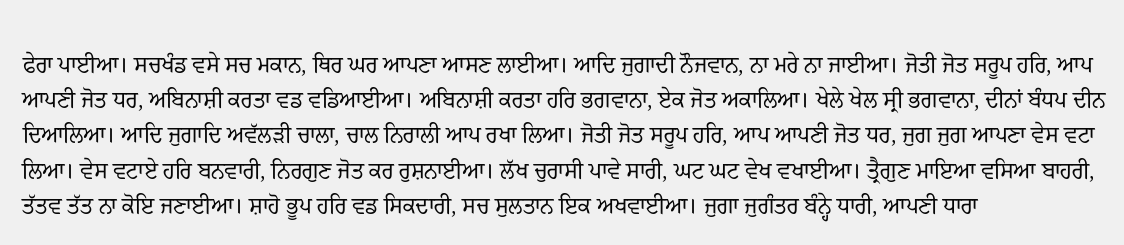ਫੇਰਾ ਪਾਈਆ। ਸਚਖੰਡ ਵਸੇ ਸਚ ਮਕਾਨ, ਥਿਰ ਘਰ ਆਪਣਾ ਆਸਣ ਲਾਈਆ। ਆਦਿ ਜੁਗਾਦੀ ਨੌਜਵਾਨ, ਨਾ ਮਰੇ ਨਾ ਜਾਈਆ। ਜੋਤੀ ਜੋਤ ਸਰੂਪ ਹਰਿ, ਆਪ ਆਪਣੀ ਜੋਤ ਧਰ, ਅਬਿਨਾਸ਼ੀ ਕਰਤਾ ਵਡ ਵਡਿਆਈਆ। ਅਬਿਨਾਸ਼ੀ ਕਰਤਾ ਹਰਿ ਭਗਵਾਨਾ, ਏਕ ਜੋਤ ਅਕਾਲਿਆ। ਖੇਲੇ ਖੇਲ ਸ੍ਰੀ ਭਗਵਾਨਾ, ਦੀਨਾਂ ਬੰਧਪ ਦੀਨ ਦਿਆਲਿਆ। ਆਦਿ ਜੁਗਾਦਿ ਅਵੱਲੜੀ ਚਾਲਾ, ਚਾਲ ਨਿਰਾਲੀ ਆਪ ਰਖਾ ਲਿਆ। ਜੋਤੀ ਜੋਤ ਸਰੂਪ ਹਰਿ, ਆਪ ਆਪਣੀ ਜੋਤ ਧਰ, ਜੁਗ ਜੁਗ ਆਪਣਾ ਵੇਸ ਵਟਾ ਲਿਆ। ਵੇਸ ਵਟਾਏ ਹਰਿ ਬਨਵਾਰੀ, ਨਿਰਗੁਣ ਜੋਤ ਕਰ ਰੁਸ਼ਨਾਈਆ। ਲੱਖ ਚੁਰਾਸੀ ਪਾਵੇ ਸਾਰੀ, ਘਟ ਘਟ ਵੇਖ ਵਖਾਈਆ। ਤ੍ਰੈਗੁਣ ਮਾਇਆ ਵਸਿਆ ਬਾਹਰੀ, ਤੱਤਵ ਤੱਤ ਨਾ ਕੋਇ ਜਣਾਈਆ। ਸ਼ਾਹੋ ਭੂਪ ਹਰਿ ਵਡ ਸਿਕਦਾਰੀ, ਸਚ ਸੁਲਤਾਨ ਇਕ ਅਖਵਾਈਆ। ਜੁਗਾ ਜੁਗੰਤਰ ਬੰਨ੍ਹੇ ਧਾਰੀ, ਆਪਣੀ ਧਾਰਾ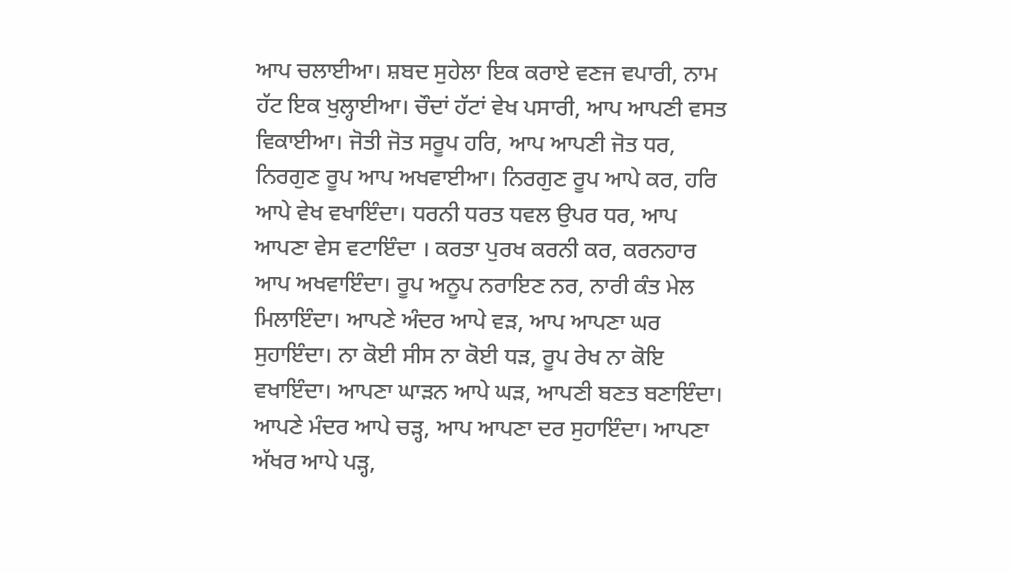ਆਪ ਚਲਾਈਆ। ਸ਼ਬਦ ਸੁਹੇਲਾ ਇਕ ਕਰਾਏ ਵਣਜ ਵਪਾਰੀ, ਨਾਮ ਹੱਟ ਇਕ ਖੁਲ੍ਹਾਈਆ। ਚੌਦਾਂ ਹੱਟਾਂ ਵੇਖ ਪਸਾਰੀ, ਆਪ ਆਪਣੀ ਵਸਤ ਵਿਕਾਈਆ। ਜੋਤੀ ਜੋਤ ਸਰੂਪ ਹਰਿ, ਆਪ ਆਪਣੀ ਜੋਤ ਧਰ, ਨਿਰਗੁਣ ਰੂਪ ਆਪ ਅਖਵਾਈਆ। ਨਿਰਗੁਣ ਰੂਪ ਆਪੇ ਕਰ, ਹਰਿ ਆਪੇ ਵੇਖ ਵਖਾਇੰਦਾ। ਧਰਨੀ ਧਰਤ ਧਵਲ ਉਪਰ ਧਰ, ਆਪ ਆਪਣਾ ਵੇਸ ਵਟਾਇੰਦਾ । ਕਰਤਾ ਪੁਰਖ ਕਰਨੀ ਕਰ, ਕਰਨਹਾਰ ਆਪ ਅਖਵਾਇੰਦਾ। ਰੂਪ ਅਨੂਪ ਨਰਾਇਣ ਨਰ, ਨਾਰੀ ਕੰਤ ਮੇਲ ਮਿਲਾਇੰਦਾ। ਆਪਣੇ ਅੰਦਰ ਆਪੇ ਵੜ, ਆਪ ਆਪਣਾ ਘਰ ਸੁਹਾਇੰਦਾ। ਨਾ ਕੋਈ ਸੀਸ ਨਾ ਕੋਈ ਧੜ, ਰੂਪ ਰੇਖ ਨਾ ਕੋਇ ਵਖਾਇੰਦਾ। ਆਪਣਾ ਘਾੜਨ ਆਪੇ ਘੜ, ਆਪਣੀ ਬਣਤ ਬਣਾਇੰਦਾ। ਆਪਣੇ ਮੰਦਰ ਆਪੇ ਚੜ੍ਹ, ਆਪ ਆਪਣਾ ਦਰ ਸੁਹਾਇੰਦਾ। ਆਪਣਾ ਅੱਖਰ ਆਪੇ ਪੜ੍ਹ,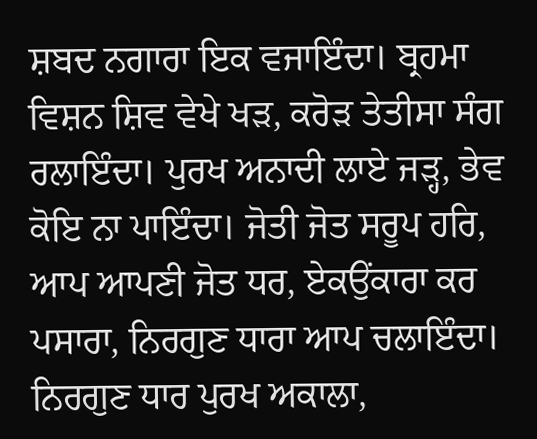ਸ਼ਬਦ ਨਗਾਰਾ ਇਕ ਵਜਾਇੰਦਾ। ਬ੍ਰਹਮਾ ਵਿਸ਼ਨ ਸ਼ਿਵ ਵੇਖੇ ਖੜ, ਕਰੋੜ ਤੇਤੀਸਾ ਸੰਗ ਰਲਾਇੰਦਾ। ਪੁਰਖ ਅਨਾਦੀ ਲਾਏ ਜੜ੍ਹ, ਭੇਵ ਕੋਇ ਨਾ ਪਾਇੰਦਾ। ਜੋਤੀ ਜੋਤ ਸਰੂਪ ਹਰਿ, ਆਪ ਆਪਣੀ ਜੋਤ ਧਰ, ਏਕਉਂਕਾਰਾ ਕਰ ਪਸਾਰਾ, ਨਿਰਗੁਣ ਧਾਰਾ ਆਪ ਚਲਾਇੰਦਾ। ਨਿਰਗੁਣ ਧਾਰ ਪੁਰਖ ਅਕਾਲਾ,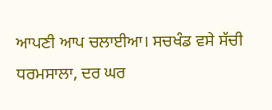ਆਪਣੀ ਆਪ ਚਲਾਈਆ। ਸਚਖੰਡ ਵਸੇ ਸੱਚੀ ਧਰਮਸਾਲਾ, ਦਰ ਘਰ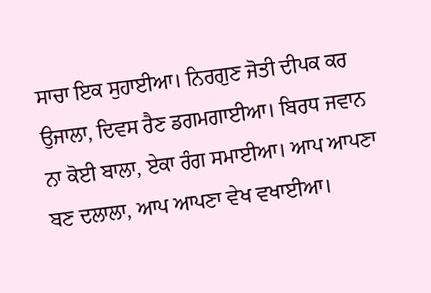ਸਾਚਾ ਇਕ ਸੁਹਾਈਆ। ਨਿਰਗੁਣ ਜੋਤੀ ਦੀਪਕ ਕਰ ਉਜਾਲਾ, ਦਿਵਸ ਰੈਣ ਡਗਮਗਾਈਆ। ਬਿਰਧ ਜਵਾਨ ਨਾ ਕੋਈ ਬਾਲਾ, ਏਕਾ ਰੰਗ ਸਮਾਈਆ। ਆਪ ਆਪਣਾ ਬਣ ਦਲਾਲਾ, ਆਪ ਆਪਣਾ ਵੇਖ ਵਖਾਈਆ।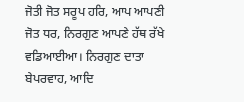ਜੋਤੀ ਜੋਤ ਸਰੂਪ ਹਰਿ, ਆਪ ਆਪਣੀ ਜੋਤ ਧਰ, ਨਿਰਗੁਣ ਆਪਣੇ ਹੱਥ ਰੱਖੇ ਵਡਿਆਈਆ। ਨਿਰਗੁਣ ਦਾਤਾ ਬੇਪਰਵਾਹ, ਆਦਿ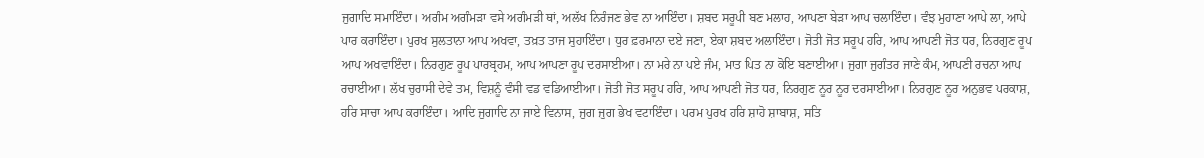ਜੁਗਾਦਿ ਸਮਾਇੰਦਾ। ਅਗੰਮ ਅਗੰਮੜਾ ਵਸੇ ਅਗੰਮੜੀ ਥਾਂ, ਅਲੱਖ ਨਿਰੰਜਣ ਭੇਵ ਨਾ ਆਇੰਦਾ। ਸ਼ਬਦ ਸਰੂਪੀ ਬਣ ਮਲਾਹ, ਆਪਣਾ ਬੇੜਾ ਆਪ ਚਲਾਇੰਦਾ। ਵੰਝ ਮੁਹਾਣਾ ਆਪੇ ਲਾ, ਆਪੇ ਪਾਰ ਕਰਾਇੰਦਾ। ਪੁਰਖ ਸੁਲਤਾਨਾ ਆਪ ਅਖਵਾ, ਤਖ਼ਤ ਤਾਜ ਸੁਹਾਇੰਦਾ। ਧੁਰ ਫ਼ਰਮਾਨਾ ਦਏ ਜਣਾ, ਏਕਾ ਸ਼ਬਦ ਅਲਾਇੰਦਾ। ਜੋਤੀ ਜੋਤ ਸਰੂਪ ਹਰਿ, ਆਪ ਆਪਣੀ ਜੋਤ ਧਰ, ਨਿਰਗੁਣ ਰੂਪ ਆਪ ਅਖਵਾਇੰਦਾ। ਨਿਰਗੁਣ ਰੂਪ ਪਾਰਬ੍ਰਹਮ, ਆਪ ਆਪਣਾ ਰੂਪ ਦਰਸਾਈਆ। ਨਾ ਮਰੇ ਨਾ ਪਏ ਜੰਮ, ਮਾਤ ਪਿਤ ਨਾ ਕੋਇ ਬਣਾਈਆ। ਜੁਗਾ ਜੁਗੰਤਰ ਜਾਣੇ ਕੰਮ, ਆਪਣੀ ਰਚਨਾ ਆਪ ਰਚਾਈਆ। ਲੱਖ ਚੁਰਾਸੀ ਦੇਵੇ ਤਮ, ਵਿਸ਼ਨੂੰ ਵੰਸੀ ਵਡ ਵਡਿਆਈਆ। ਜੋਤੀ ਜੋਤ ਸਰੂਪ ਹਰਿ, ਆਪ ਆਪਣੀ ਜੋਤ ਧਰ, ਨਿਰਗੁਣ ਨੂਰ ਨੂਰ ਦਰਸਾਈਆ। ਨਿਰਗੁਣ ਨੂਰ ਅਨੁਭਵ ਪਰਕਾਸ਼, ਹਰਿ ਸਾਚਾ ਆਪ ਕਰਾਇੰਦਾ। ਆਦਿ ਜੁਗਾਦਿ ਨਾ ਜਾਏ ਵਿਨਾਸ, ਜੁਗ ਜੁਗ ਭੇਖ ਵਟਾਇੰਦਾ। ਪਰਮ ਪੁਰਖ ਹਰਿ ਸ਼ਾਹੋ ਸ਼ਾਬਾਸ਼, ਸਤਿ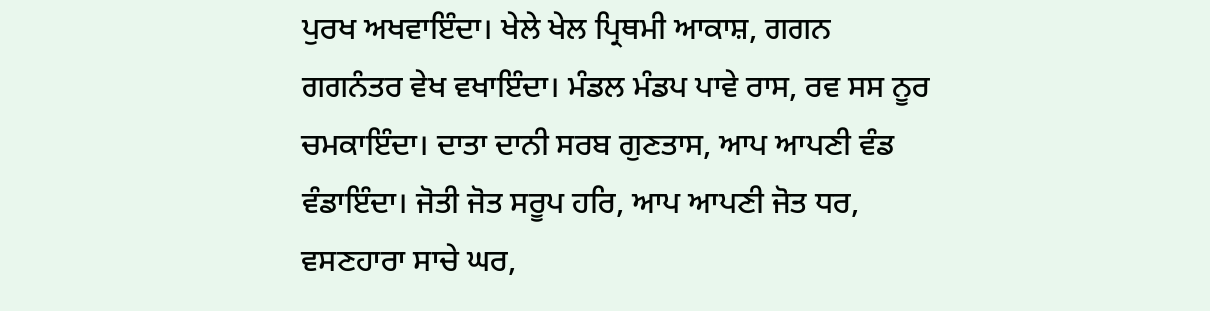ਪੁਰਖ ਅਖਵਾਇੰਦਾ। ਖੇਲੇ ਖੇਲ ਪ੍ਰਿਥਮੀ ਆਕਾਸ਼, ਗਗਨ ਗਗਨੰਤਰ ਵੇਖ ਵਖਾਇੰਦਾ। ਮੰਡਲ ਮੰਡਪ ਪਾਵੇ ਰਾਸ, ਰਵ ਸਸ ਨੂਰ ਚਮਕਾਇੰਦਾ। ਦਾਤਾ ਦਾਨੀ ਸਰਬ ਗੁਣਤਾਸ, ਆਪ ਆਪਣੀ ਵੰਡ ਵੰਡਾਇੰਦਾ। ਜੋਤੀ ਜੋਤ ਸਰੂਪ ਹਰਿ, ਆਪ ਆਪਣੀ ਜੋਤ ਧਰ, ਵਸਣਹਾਰਾ ਸਾਚੇ ਘਰ,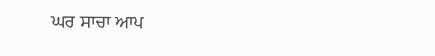ਘਰ ਸਾਚਾ ਆਪ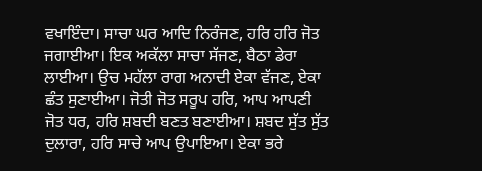ਵਖਾਇੰਦਾ। ਸਾਚਾ ਘਰ ਆਦਿ ਨਿਰੰਜਣ, ਹਰਿ ਹਰਿ ਜੋਤ ਜਗਾਈਆ। ਇਕ ਅਕੱਲਾ ਸਾਚਾ ਸੱਜਣ, ਬੈਠਾ ਡੇਰਾ ਲਾਈਆ। ਉਚ ਮਹੱਲਾ ਰਾਗ ਅਨਾਦੀ ਏਕਾ ਵੱਜਣ, ਏਕਾ ਛੰਤ ਸੁਣਾਈਆ। ਜੋਤੀ ਜੋਤ ਸਰੂਪ ਹਰਿ, ਆਪ ਆਪਣੀ ਜੋਤ ਧਰ, ਹਰਿ ਸ਼ਬਦੀ ਬਣਤ ਬਣਾਈਆ। ਸ਼ਬਦ ਸੁੱਤ ਸੁੱਤ ਦੁਲਾਰਾ, ਹਰਿ ਸਾਚੇ ਆਪ ਉਪਾਇਆ। ਏਕਾ ਭਰੇ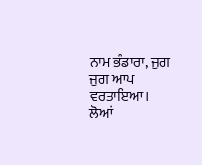ਨਾਮ ਭੰਡਾਰਾ, ਜੁਗ ਜੁਗ ਆਪ ਵਰਤਾਇਆ। ਲੋਆਂ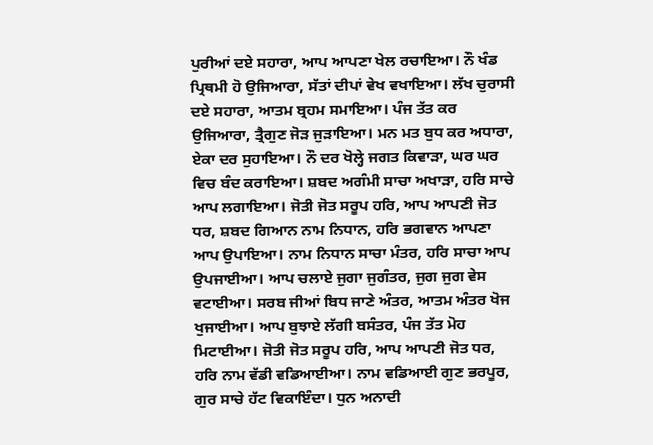ਪੁਰੀਆਂ ਦਏ ਸਹਾਰਾ, ਆਪ ਆਪਣਾ ਖੇਲ ਰਚਾਇਆ। ਨੌ ਖੰਡ ਪ੍ਰਿਥਮੀ ਹੋ ਉਜਿਆਰਾ, ਸੱਤਾਂ ਦੀਪਾਂ ਵੇਖ ਵਖਾਇਆ। ਲੱਖ ਚੁਰਾਸੀ ਦਏ ਸਹਾਰਾ, ਆਤਮ ਬ੍ਰਹਮ ਸਮਾਇਆ। ਪੰਜ ਤੱਤ ਕਰ ਉਜਿਆਰਾ, ਤ੍ਰੈਗੁਣ ਜੋੜ ਜੁੜਾਇਆ। ਮਨ ਮਤ ਬੁਧ ਕਰ ਅਧਾਰਾ, ਏਕਾ ਦਰ ਸੁਹਾਇਆ। ਨੌ ਦਰ ਖੋਲ੍ਹੇ ਜਗਤ ਕਿਵਾੜਾ, ਘਰ ਘਰ ਵਿਚ ਬੰਦ ਕਰਾਇਆ। ਸ਼ਬਦ ਅਗੰਮੀ ਸਾਚਾ ਅਖਾੜਾ, ਹਰਿ ਸਾਚੇ ਆਪ ਲਗਾਇਆ। ਜੋਤੀ ਜੋਤ ਸਰੂਪ ਹਰਿ, ਆਪ ਆਪਣੀ ਜੋਤ ਧਰ, ਸ਼ਬਦ ਗਿਆਨ ਨਾਮ ਨਿਧਾਨ, ਹਰਿ ਭਗਵਾਨ ਆਪਣਾ ਆਪ ਉਪਾਇਆ। ਨਾਮ ਨਿਧਾਨ ਸਾਚਾ ਮੰਤਰ, ਹਰਿ ਸਾਚਾ ਆਪ ਉਪਜਾਈਆ। ਆਪ ਚਲਾਏ ਜੁਗਾ ਜੁਗੰਤਰ, ਜੁਗ ਜੁਗ ਵੇਸ ਵਟਾਈਆ। ਸਰਬ ਜੀਆਂ ਬਿਧ ਜਾਣੇ ਅੰਤਰ, ਆਤਮ ਅੰਤਰ ਖੋਜ ਖੁਜਾਈਆ। ਆਪ ਬੁਝਾਏ ਲੱਗੀ ਬਸੰਤਰ, ਪੰਜ ਤੱਤ ਮੋਹ ਮਿਟਾਈਆ। ਜੋਤੀ ਜੋਤ ਸਰੂਪ ਹਰਿ, ਆਪ ਆਪਣੀ ਜੋਤ ਧਰ, ਹਰਿ ਨਾਮ ਵੱਡੀ ਵਡਿਆਈਆ। ਨਾਮ ਵਡਿਆਈ ਗੁਣ ਭਰਪੂਰ, ਗੁਰ ਸਾਚੇ ਹੱਟ ਵਿਕਾਇੰਦਾ। ਧੁਨ ਅਨਾਦੀ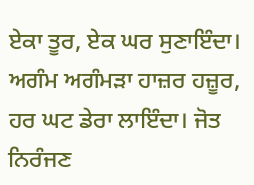ਏਕਾ ਤੂਰ, ਏਕ ਘਰ ਸੁਣਾਇੰਦਾ। ਅਗੰਮ ਅਗੰਮੜਾ ਹਾਜ਼ਰ ਹਜ਼ੂਰ, ਹਰ ਘਟ ਡੇਰਾ ਲਾਇੰਦਾ। ਜੋਤ ਨਿਰੰਜਣ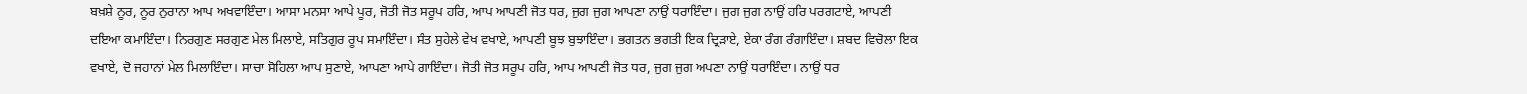ਬਖ਼ਸ਼ੇ ਨੂਰ, ਨੂਰ ਨੁਰਾਨਾ ਆਪ ਅਖਵਾਇੰਦਾ। ਆਸਾ ਮਨਸਾ ਆਪੇ ਪੂਰ, ਜੋਤੀ ਜੋਤ ਸਰੂਪ ਹਰਿ, ਆਪ ਆਪਣੀ ਜੋਤ ਧਰ, ਜੁਗ ਜੁਗ ਆਪਣਾ ਨਾਉਂ ਧਰਾਇੰਦਾ। ਜੁਗ ਜੁਗ ਨਾਉਂ ਹਰਿ ਪਰਗਟਾਏ, ਆਪਣੀ ਦਇਆ ਕਮਾਇੰਦਾ। ਨਿਰਗੁਣ ਸਰਗੁਣ ਮੇਲ ਮਿਲਾਏ, ਸਤਿਗੁਰ ਰੂਪ ਸਮਾਇੰਦਾ। ਸੰਤ ਸੁਹੇਲੇ ਵੇਖ ਵਖਾਏ, ਆਪਣੀ ਬੂਝ ਬੁਝਾਇੰਦਾ। ਭਗਤਨ ਭਗਤੀ ਇਕ ਦ੍ਰਿੜਾਏ, ਏਕਾ ਰੰਗ ਰੰਗਾਇੰਦਾ। ਸ਼ਬਦ ਵਿਚੋਲਾ ਇਕ ਵਖਾਏ, ਦੋ ਜਹਾਨਾਂ ਮੇਲ ਮਿਲਾਇੰਦਾ। ਸਾਚਾ ਸੋਹਿਲਾ ਆਪ ਸੁਣਾਏ, ਆਪਣਾ ਆਪੇ ਗਾਇੰਦਾ। ਜੋਤੀ ਜੋਤ ਸਰੂਪ ਹਰਿ, ਆਪ ਆਪਣੀ ਜੋਤ ਧਰ, ਜੁਗ ਜੁਗ ਅਪਣਾ ਨਾਉਂ ਧਰਾਇੰਦਾ। ਨਾਉਂ ਧਰ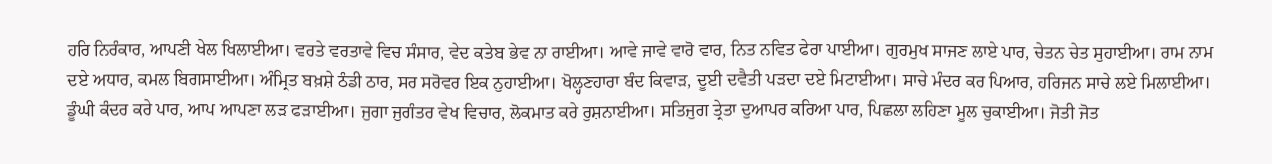ਹਰਿ ਨਿਰੰਕਾਰ, ਆਪਣੀ ਖੇਲ ਖਿਲਾਈਆ। ਵਰਤੇ ਵਰਤਾਵੇ ਵਿਚ ਸੰਸਾਰ, ਵੇਦ ਕਤੇਬ ਭੇਵ ਨਾ ਰਾਈਆ। ਆਵੇ ਜਾਵੇ ਵਾਰੋ ਵਾਰ, ਨਿਤ ਨਵਿਤ ਫੇਰਾ ਪਾਈਆ। ਗੁਰਮੁਖ ਸਾਜਣ ਲਾਏ ਪਾਰ, ਚੇਤਨ ਚੇਤ ਸੁਹਾਈਆ। ਰਾਮ ਨਾਮ ਦਏ ਅਧਾਰ, ਕਮਲ ਬਿਗਸਾਈਆ। ਅੰਮ੍ਰਿਤ ਬਖ਼ਸ਼ੇ ਠੰਡੀ ਠਾਰ, ਸਰ ਸਰੋਵਰ ਇਕ ਨੁਹਾਈਆ। ਖੋਲ੍ਹਣਹਾਰਾ ਬੰਦ ਕਿਵਾੜ, ਦੂਈ ਦਵੈਤੀ ਪੜਦਾ ਦਏ ਮਿਟਾਈਆ। ਸਾਚੇ ਮੰਦਰ ਕਰ ਪਿਆਰ, ਹਰਿਜਨ ਸਾਚੇ ਲਏ ਮਿਲਾਈਆ। ਡੂੰਘੀ ਕੰਦਰ ਕਰੇ ਪਾਰ, ਆਪ ਆਪਣਾ ਲੜ ਫੜਾਈਆ। ਜੁਗਾ ਜੁਗੰਤਰ ਵੇਖ ਵਿਚਾਰ, ਲੋਕਮਾਤ ਕਰੇ ਰੁਸ਼ਨਾਈਆ। ਸਤਿਜੁਗ ਤ੍ਰੇਤਾ ਦੁਆਪਰ ਕਰਿਆ ਪਾਰ, ਪਿਛਲਾ ਲਹਿਣਾ ਮੂਲ ਚੁਕਾਈਆ। ਜੋਤੀ ਜੋਤ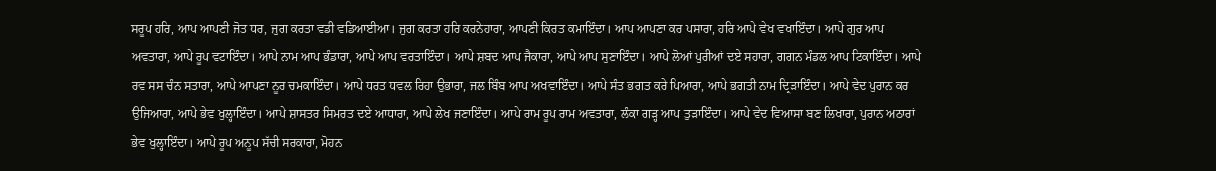ਸਰੂਪ ਹਰਿ, ਆਪ ਆਪਣੀ ਜੋਤ ਧਰ, ਜੁਗ ਕਰਤਾ ਵਡੀ ਵਡਿਆਈਆ। ਜੁਗ ਕਰਤਾ ਹਰਿ ਕਰਨੇਹਾਰਾ, ਆਪਣੀ ਕਿਰਤ ਕਮਾਇੰਦਾ। ਆਪ ਆਪਣਾ ਕਰ ਪਸਾਰਾ, ਹਰਿ ਆਪੇ ਵੇਖ ਵਖਾਇੰਦਾ। ਆਪੇ ਗੁਰ ਆਪ ਅਵਤਾਰਾ, ਆਪੇ ਰੂਪ ਵਟਾਇੰਦਾ। ਆਪੇ ਨਾਮ ਆਪ ਭੰਡਾਰਾ, ਆਪੇ ਆਪ ਵਰਤਾਇੰਦਾ। ਆਪੇ ਸ਼ਬਦ ਆਪ ਜੈਕਾਰਾ, ਆਪੇ ਆਪ ਸੁਣਾਇੰਦਾ। ਆਪੇ ਲੋਆਂ ਪੁਰੀਆਂ ਦਏ ਸਹਾਰਾ, ਗਗਨ ਮੰਡਲ ਆਪ ਟਿਕਾਇੰਦਾ। ਆਪੇ ਰਵ ਸਸ ਚੰਨ ਸਤਾਰਾ, ਆਪੇ ਆਪਣਾ ਨੂਰ ਚਮਕਾਇੰਦਾ। ਆਪੇ ਧਰਤ ਧਵਲ ਰਿਹਾ ਉਭਾਰਾ, ਜਲ ਬਿੰਬ ਆਪ ਅਖਵਾਇੰਦਾ। ਆਪੇ ਸੰਤ ਭਗਤ ਕਰੇ ਪਿਆਰਾ, ਆਪੇ ਭਗਤੀ ਨਾਮ ਦ੍ਰਿੜਾਇੰਦਾ। ਆਪੇ ਵੇਦ ਪੁਰਾਨ ਕਰ ਉਜਿਆਰਾ, ਆਪੇ ਭੇਵ ਖੁਲ੍ਹਾਇੰਦਾ। ਆਪੇ ਸ਼ਾਸਤਰ ਸਿਮਰਤ ਦਏ ਆਧਾਰਾ, ਆਪੇ ਲੇਖ ਜਣਾਇੰਦਾ। ਆਪੇ ਰਾਮ ਰੂਪ ਰਾਮ ਅਵਤਾਰਾ, ਲੰਕਾ ਗੜ੍ਹ ਆਪ ਤੁੜਾਇੰਦਾ। ਆਪੇ ਵੇਦ ਵਿਆਸਾ ਬਣ ਲਿਖਾਰਾ, ਪੁਰਾਨ ਅਠਾਰਾਂ ਭੇਵ ਖੁਲ੍ਹਾਇੰਦਾ। ਆਪੇ ਰੂਪ ਅਨੂਪ ਸੱਚੀ ਸਰਕਾਰਾ, ਮੋਹਨ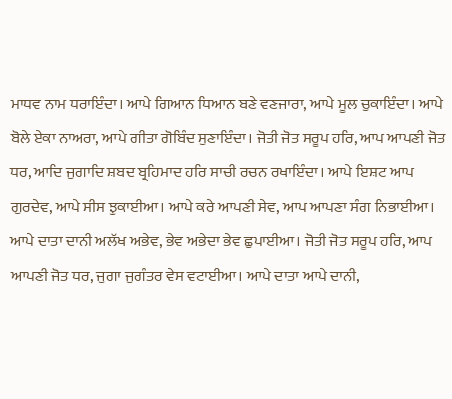ਮਾਧਵ ਨਾਮ ਧਰਾਇੰਦਾ। ਆਪੇ ਗਿਆਨ ਧਿਆਨ ਬਣੇ ਵਣਜਾਰਾ, ਆਪੇ ਮੂਲ ਚੁਕਾਇੰਦਾ। ਆਪੇ ਬੋਲੇ ਏਕਾ ਨਾਅਰਾ, ਆਪੇ ਗੀਤਾ ਗੋਬਿੰਦ ਸੁਣਾਇੰਦਾ। ਜੋਤੀ ਜੋਤ ਸਰੂਪ ਹਰਿ, ਆਪ ਆਪਣੀ ਜੋਤ ਧਰ, ਆਦਿ ਜੁਗਾਦਿ ਸ਼ਬਦ ਬ੍ਰਹਿਮਾਦ ਹਰਿ ਸਾਚੀ ਰਚਨ ਰਖਾਇੰਦਾ। ਆਪੇ ਇਸ਼ਟ ਆਪ ਗੁਰਦੇਵ, ਆਪੇ ਸੀਸ ਝੁਕਾਈਆ। ਆਪੇ ਕਰੇ ਆਪਣੀ ਸੇਵ, ਆਪ ਆਪਣਾ ਸੰਗ ਨਿਭਾਈਆ। ਆਪੇ ਦਾਤਾ ਦਾਨੀ ਅਲੱਖ ਅਭੇਵ, ਭੇਵ ਅਭੇਦਾ ਭੇਵ ਛੁਪਾਈਆ। ਜੋਤੀ ਜੋਤ ਸਰੂਪ ਹਰਿ, ਆਪ ਆਪਣੀ ਜੋਤ ਧਰ, ਜੁਗਾ ਜੁਗੰਤਰ ਵੇਸ ਵਟਾਈਆ। ਆਪੇ ਦਾਤਾ ਆਪੇ ਦਾਨੀ,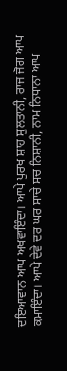ਦਇਆਵਾਨ ਆਪ ਅਖਵਾਇੰਦਾ। ਆਪੇ ਪੁਰਖ ਸ਼ਾਹ ਸੁਲਤਾਨੀ, ਰਾਜ ਜੋਗ ਆਪ ਕਮਾਇੰਦਾ। ਆਪੇ ਦੇਵੇ ਦਰ ਘਰ ਸਾਚੇ ਸਚ ਨਿਸ਼ਾਨੀ, ਨਾਮ ਨਿਧਾਨਾ ਆਪ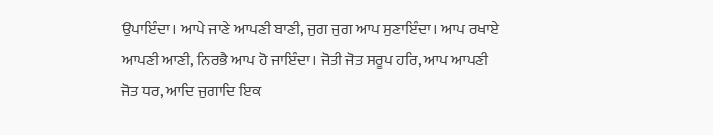ਉਪਾਇੰਦਾ। ਆਪੇ ਜਾਣੇ ਆਪਣੀ ਬਾਣੀ, ਜੁਗ ਜੁਗ ਆਪ ਸੁਣਾਇੰਦਾ। ਆਪ ਰਖਾਏ ਆਪਣੀ ਆਣੀ, ਨਿਰਭੈ ਆਪ ਹੋ ਜਾਇੰਦਾ। ਜੋਤੀ ਜੋਤ ਸਰੂਪ ਹਰਿ, ਆਪ ਆਪਣੀ ਜੋਤ ਧਰ, ਆਦਿ ਜੁਗਾਦਿ ਇਕ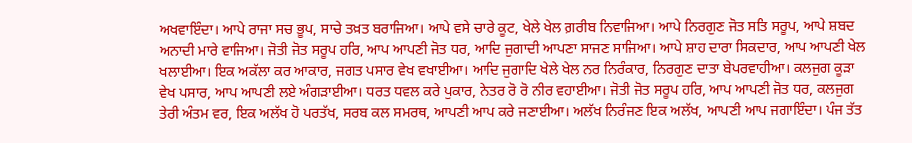ਅਖਵਾਇੰਦਾ। ਆਪੇ ਰਾਜਾ ਸਚ ਭੂਪ, ਸਾਚੇ ਤਖ਼ਤ ਬਰਾਜਿਆ। ਆਪੇ ਵਸੇ ਚਾਰੇ ਕੂਟ, ਖੇਲੇ ਖੇਲ ਗ਼ਰੀਬ ਨਿਵਾਜਿਆ। ਆਪੇ ਨਿਰਗੁਣ ਜੋਤ ਸਤਿ ਸਰੂਪ, ਆਪੇ ਸ਼ਬਦ ਅਨਾਦੀ ਮਾਰੇ ਵਾਜਿਆ। ਜੋਤੀ ਜੋਤ ਸਰੂਪ ਹਰਿ, ਆਪ ਆਪਣੀ ਜੋਤ ਧਰ, ਆਦਿ ਜੁਗਾਦੀ ਆਪਣਾ ਸਾਜਣ ਸਾਜਿਆ। ਆਪੇ ਸ਼ਾਹ ਦਾਰਾ ਸਿਕਦਾਰ, ਆਪ ਆਪਣੀ ਖੇਲ ਖਲਾਈਆ। ਇਕ ਅਕੱਲਾ ਕਰ ਆਕਾਰ, ਜਗਤ ਪਸਾਰ ਵੇਖ ਵਖਾਈਆ। ਆਦਿ ਜੁਗਾਦਿ ਖੇਲੇ ਖੇਲ ਨਰ ਨਿਰੰਕਾਰ, ਨਿਰਗੁਣ ਦਾਤਾ ਬੇਪਰਵਾਹੀਆ। ਕਲਜੁਗ ਕੂੜਾ ਵੇਖ ਪਸਾਰ, ਆਪ ਆਪਣੀ ਲਏ ਅੰਗੜਾਈਆ। ਧਰਤ ਧਵਲ ਕਰੇ ਪੁਕਾਰ, ਨੇਤਰ ਰੋ ਰੋ ਨੀਰ ਵਹਾਈਆ। ਜੋਤੀ ਜੋਤ ਸਰੂਪ ਹਰਿ, ਆਪ ਆਪਣੀ ਜੋਤ ਧਰ, ਕਲਜੁਗ ਤੇਰੀ ਅੰਤਮ ਵਰ, ਇਕ ਅਲੱਖ ਹੋ ਪਰਤੱਖ, ਸਰਬ ਕਲ ਸਮਰਥ, ਆਪਣੀ ਆਪ ਕਰੇ ਜਣਾਈਆ। ਅਲੱਖ ਨਿਰੰਜਣ ਇਕ ਅਲੱਖ, ਆਪਣੀ ਆਪ ਜਗਾਇੰਦਾ। ਪੰਜ ਤੱਤ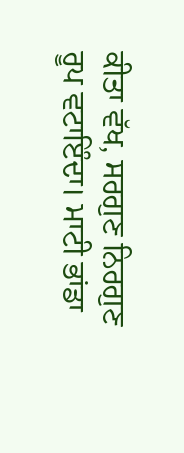ਕੀਤਾ ਵੱਖ, ਸਰਗੁਣ ਨਿਰਗੁਣ ਰੂਪ ਵਟਾਇੰਦਾ। ਮਾਟੀ ਭਾਂਡਾ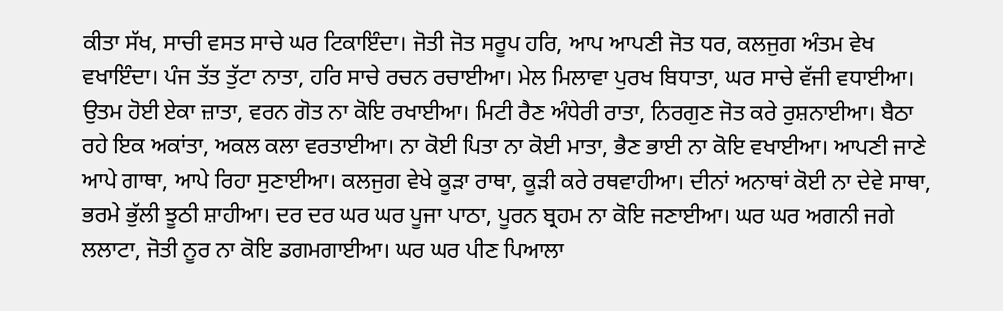ਕੀਤਾ ਸੱਖ, ਸਾਚੀ ਵਸਤ ਸਾਚੇ ਘਰ ਟਿਕਾਇੰਦਾ। ਜੋਤੀ ਜੋਤ ਸਰੂਪ ਹਰਿ, ਆਪ ਆਪਣੀ ਜੋਤ ਧਰ, ਕਲਜੁਗ ਅੰਤਮ ਵੇਖ ਵਖਾਇੰਦਾ। ਪੰਜ ਤੱਤ ਤੁੱਟਾ ਨਾਤਾ, ਹਰਿ ਸਾਚੇ ਰਚਨ ਰਚਾਈਆ। ਮੇਲ ਮਿਲਾਵਾ ਪੁਰਖ ਬਿਧਾਤਾ, ਘਰ ਸਾਚੇ ਵੱਜੀ ਵਧਾਈਆ। ਉਤਮ ਹੋਈ ਏਕਾ ਜ਼ਾਤਾ, ਵਰਨ ਗੋਤ ਨਾ ਕੋਇ ਰਖਾਈਆ। ਮਿਟੀ ਰੈਣ ਅੰਧੇਰੀ ਰਾਤਾ, ਨਿਰਗੁਣ ਜੋਤ ਕਰੇ ਰੁਸ਼ਨਾਈਆ। ਬੈਠਾ ਰਹੇ ਇਕ ਅਕਾਂਤਾ, ਅਕਲ ਕਲਾ ਵਰਤਾਈਆ। ਨਾ ਕੋਈ ਪਿਤਾ ਨਾ ਕੋਈ ਮਾਤਾ, ਭੈਣ ਭਾਈ ਨਾ ਕੋਇ ਵਖਾਈਆ। ਆਪਣੀ ਜਾਣੇ ਆਪੇ ਗਾਥਾ, ਆਪੇ ਰਿਹਾ ਸੁਣਾਈਆ। ਕਲਜੁਗ ਵੇਖੇ ਕੂੜਾ ਰਾਥਾ, ਕੂੜੀ ਕਰੇ ਰਥਵਾਹੀਆ। ਦੀਨਾਂ ਅਨਾਥਾਂ ਕੋਈ ਨਾ ਦੇਵੇ ਸਾਥਾ, ਭਰਮੇ ਭੁੱਲੀ ਝੂਠੀ ਸ਼ਾਹੀਆ। ਦਰ ਦਰ ਘਰ ਘਰ ਪੂਜਾ ਪਾਠਾ, ਪੂਰਨ ਬ੍ਰਹਮ ਨਾ ਕੋਇ ਜਣਾਈਆ। ਘਰ ਘਰ ਅਗਨੀ ਜਗੇ ਲਲਾਟਾ, ਜੋਤੀ ਨੂਰ ਨਾ ਕੋਇ ਡਗਮਗਾਈਆ। ਘਰ ਘਰ ਪੀਣ ਪਿਆਲਾ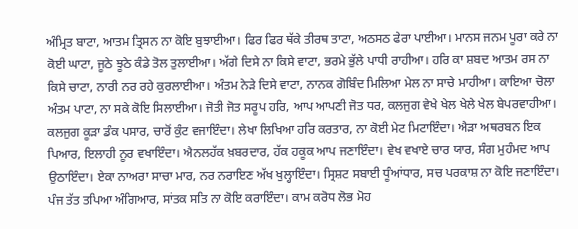ਅੰਮ੍ਰਿਤ ਬਾਟਾ, ਆਤਮ ਤ੍ਰਿਸਨ ਨਾ ਕੋਇ ਬੁਝਾਈਆ। ਫਿਰ ਫਿਰ ਥੱਕੇ ਤੀਰਥ ਤਾਟਾ, ਅਠਸਠ ਫੇਰਾ ਪਾਈਆ। ਮਾਨਸ ਜਨਮ ਪੂਰਾ ਕਰੇ ਨਾ ਕੋਈ ਘਾਟਾ, ਜੂਠੇ ਝੂਠੇ ਕੰਡੇ ਤੋਲ ਤੁਲਾਈਆ। ਅੱਗੇ ਦਿਸੇ ਨਾ ਕਿਸੇ ਵਾਟਾ, ਭਰਮੇ ਭੁੱਲੇ ਪਾਧੀ ਰਾਹੀਆ। ਹਰਿ ਕਾ ਸ਼ਬਦ ਆਤਮ ਰਸ ਨਾ ਕਿਸੇ ਚਾਟਾ, ਨਾਰੀ ਨਰ ਰਹੇ ਕੁਰਲਾਈਆ। ਅੰਤਮ ਨੇੜੇ ਦਿਸੇ ਵਾਟਾ, ਨਾਨਕ ਗੋਬਿੰਦ ਮਿਲਿਆ ਮੇਲ ਨਾ ਸਾਚੇ ਮਾਹੀਆ। ਕਾਇਆ ਚੋਲਾ ਅੰਤਮ ਪਾਟਾ, ਨਾ ਸਕੇ ਕੋਇ ਸਿਲਾਈਆ। ਜੋਤੀ ਜੋਤ ਸਰੂਪ ਹਰਿ, ਆਪ ਆਪਣੀ ਜੋਤ ਧਰ, ਕਲਜੁਗ ਵੇਖੇ ਖੇਲ ਖੇਲੇ ਖੇਲ ਬੇਪਰਵਾਹੀਆ। ਕਲਜੁਗ ਕੂੜਾ ਡੰਕ ਪਸਾਰ, ਚਾਰੋਂ ਕੁੰਟ ਵਜਾਇੰਦਾ। ਲੇਖਾ ਲਿਖਿਆ ਹਰਿ ਕਰਤਾਰ, ਨਾ ਕੋਈ ਮੇਟ ਮਿਟਾਇੰਦਾ। ਐੜਾ ਅਥਰਬਨ ਇਕ ਪਿਆਰ, ਇਲਾਹੀ ਨੂਰ ਵਖਾਇੰਦਾ। ਐਨਲਹੱਕ ਖ਼ਬਰਦਾਰ, ਹੱਕ ਹਕੂਕ ਆਪ ਜਣਾਇੰਦਾ। ਵੇਖ ਵਖਾਏ ਚਾਰ ਯਾਰ, ਸੰਗ ਮੁਹੰਮਦ ਆਪ ਉਠਾਇੰਦਾ। ਏਕਾ ਨਾਅਰਾ ਸਾਚਾ ਮਾਰ, ਨਰ ਨਰਾਇਣ ਅੱਖ ਖੁਲ੍ਹਾਇੰਦਾ। ਸ੍ਰਿਸ਼ਟ ਸਬਾਈ ਧੂੰਆਂਧਾਰ, ਸਚ ਪਰਕਾਸ਼ ਨਾ ਕੋਇ ਜਣਾਇੰਦਾ। ਪੰਜ ਤੱਤ ਤਪਿਆ ਅੰਗਿਆਰ, ਸਾਂਤਕ ਸਤਿ ਨਾ ਕੋਇ ਕਰਾਇੰਦਾ। ਕਾਮ ਕਰੋਧ ਲੋਭ ਮੋਹ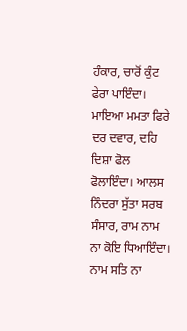ਹੰਕਾਰ, ਚਾਰੋਂ ਕੁੰਟ ਫੇਰਾ ਪਾਇੰਦਾ। ਮਾਇਆ ਮਮਤਾ ਫਿਰੇ ਦਰ ਦਵਾਰ, ਦਹਿ ਦਿਸ਼ਾ ਫੋਲ ਫੋਲਾਇੰਦਾ। ਆਲਸ ਨਿੰਦਰਾ ਸੁੱਤਾ ਸਰਬ ਸੰਸਾਰ, ਰਾਮ ਨਾਮ ਨਾ ਕੋਇ ਧਿਆਇੰਦਾ। ਨਾਮ ਸਤਿ ਨਾ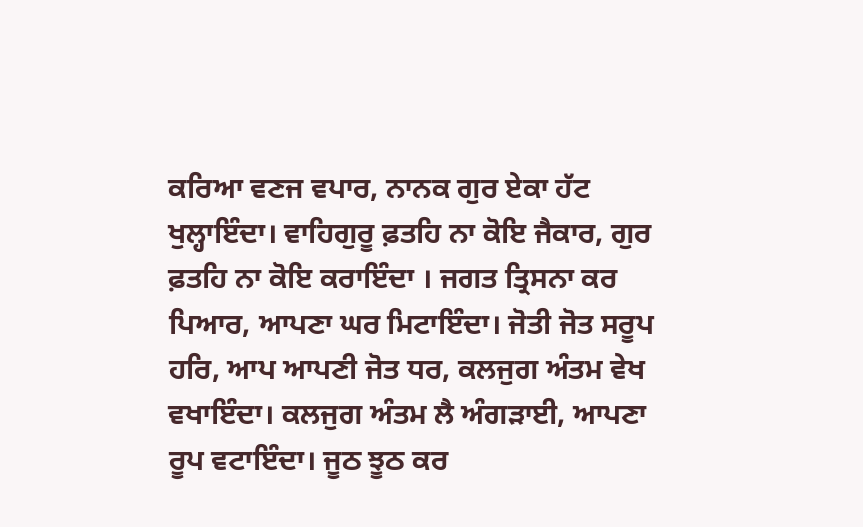ਕਰਿਆ ਵਣਜ ਵਪਾਰ, ਨਾਨਕ ਗੁਰ ਏਕਾ ਹੱਟ ਖੁਲ੍ਹਾਇੰਦਾ। ਵਾਹਿਗੁਰੂ ਫ਼ਤਹਿ ਨਾ ਕੋਇ ਜੈਕਾਰ, ਗੁਰ ਫ਼ਤਹਿ ਨਾ ਕੋਇ ਕਰਾਇੰਦਾ । ਜਗਤ ਤ੍ਰਿਸਨਾ ਕਰ ਪਿਆਰ, ਆਪਣਾ ਘਰ ਮਿਟਾਇੰਦਾ। ਜੋਤੀ ਜੋਤ ਸਰੂਪ ਹਰਿ, ਆਪ ਆਪਣੀ ਜੋਤ ਧਰ, ਕਲਜੁਗ ਅੰਤਮ ਵੇਖ ਵਖਾਇੰਦਾ। ਕਲਜੁਗ ਅੰਤਮ ਲੈ ਅੰਗੜਾਈ, ਆਪਣਾ ਰੂਪ ਵਟਾਇੰਦਾ। ਜੂਠ ਝੂਠ ਕਰ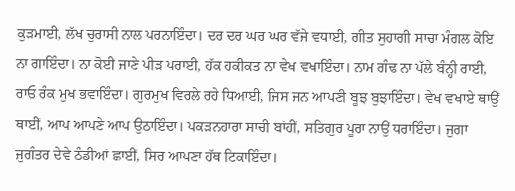ਕੁੜਮਾਈ, ਲੱਖ ਚੁਰਾਸੀ ਨਾਲ ਪਰਨਾਇੰਦਾ। ਦਰ ਦਰ ਘਰ ਘਰ ਵੱਜੇ ਵਧਾਈ, ਗੀਤ ਸੁਹਾਗੀ ਸਾਚਾ ਮੰਗਲ ਕੋਇ ਨਾ ਗਾਇੰਦਾ। ਨਾ ਕੋਈ ਜਾਣੇ ਪੀੜ ਪਰਾਈ, ਹੱਕ ਹਕੀਕਤ ਨਾ ਵੇਖ ਵਖਾਇੰਦਾ। ਨਾਮ ਗੰਢ ਨਾ ਪੱਲੇ ਬੰਨ੍ਹੀ ਰਾਈ, ਰਾਓ ਰੰਕ ਮੁਖ ਭਵਾਇੰਦਾ। ਗੁਰਮੁਖ ਵਿਰਲੇ ਰਹੇ ਧਿਆਈ, ਜਿਸ ਜਨ ਆਪਣੀ ਬੂਝ ਬੁਝਾਇੰਦਾ। ਵੇਖ ਵਖਾਏ ਥਾਉਂ ਥਾਈਂ, ਆਪ ਆਪਣੇ ਆਪ ਉਠਾਇੰਦਾ। ਪਕੜਨਹਾਰਾ ਸਾਚੀ ਬਾਂਹੀਂ, ਸਤਿਗੁਰ ਪੂਰਾ ਨਾਉਂ ਧਰਾਇੰਦਾ। ਜੁਗਾ ਜੁਗੰਤਰ ਦੇਵੇ ਠੰਡੀਆਂ ਛਾਈਂ, ਸਿਰ ਆਪਣਾ ਹੱਥ ਟਿਕਾਇੰਦਾ।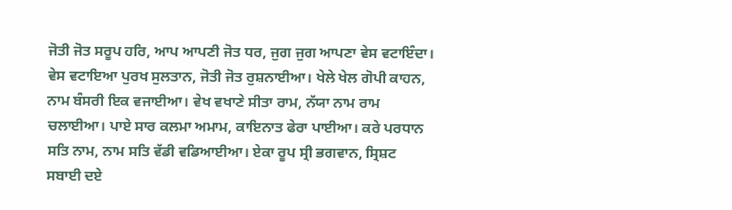ਜੋਤੀ ਜੋਤ ਸਰੂਪ ਹਰਿ, ਆਪ ਆਪਣੀ ਜੋਤ ਧਰ, ਜੁਗ ਜੁਗ ਆਪਣਾ ਵੇਸ ਵਟਾਇੰਦਾ। ਵੇਸ ਵਟਾਇਆ ਪੁਰਖ ਸੁਲਤਾਨ, ਜੋਤੀ ਜੋਤ ਰੁਸ਼ਨਾਈਆ। ਖੇਲੇ ਖੇਲ ਗੋਪੀ ਕਾਹਨ, ਨਾਮ ਬੰਸਰੀ ਇਕ ਵਜਾਈਆ। ਵੇਖ ਵਖਾਣੇ ਸੀਤਾ ਰਾਮ, ਨੱਯਾ ਨਾਮ ਰਾਮ ਚਲਾਈਆ। ਪਾਏ ਸਾਰ ਕਲਮਾ ਅਮਾਮ, ਕਾਇਨਾਤ ਫੇਰਾ ਪਾਈਆ। ਕਰੇ ਪਰਧਾਨ ਸਤਿ ਨਾਮ, ਨਾਮ ਸਤਿ ਵੱਡੀ ਵਡਿਆਈਆ। ਏਕਾ ਰੂਪ ਸ੍ਰੀ ਭਗਵਾਨ, ਸ੍ਰਿਸ਼ਟ ਸਬਾਈ ਦਏ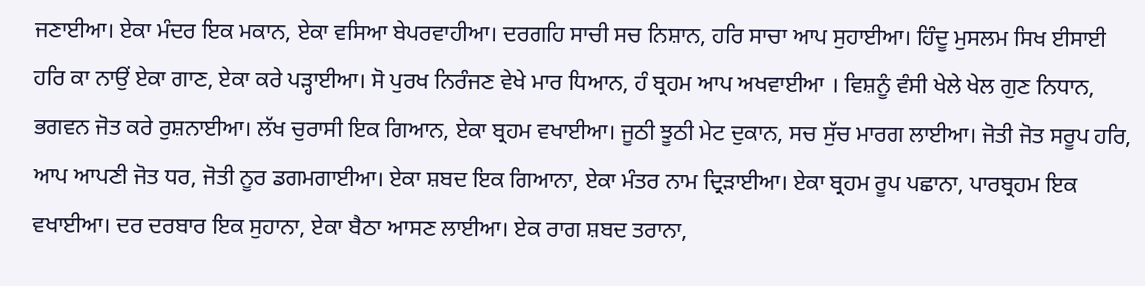ਜਣਾਈਆ। ਏਕਾ ਮੰਦਰ ਇਕ ਮਕਾਨ, ਏਕਾ ਵਸਿਆ ਬੇਪਰਵਾਹੀਆ। ਦਰਗਹਿ ਸਾਚੀ ਸਚ ਨਿਸ਼ਾਨ, ਹਰਿ ਸਾਚਾ ਆਪ ਸੁਹਾਈਆ। ਹਿੰਦੂ ਮੁਸਲਮ ਸਿਖ ਈਸਾਈ ਹਰਿ ਕਾ ਨਾਉਂ ਏਕਾ ਗਾਣ, ਏਕਾ ਕਰੇ ਪੜ੍ਹਾਈਆ। ਸੋ ਪੁਰਖ ਨਿਰੰਜਣ ਵੇਖੇ ਮਾਰ ਧਿਆਨ, ਹੰ ਬ੍ਰਹਮ ਆਪ ਅਖਵਾਈਆ । ਵਿਸ਼ਨੂੰ ਵੰਸੀ ਖੇਲੇ ਖੇਲ ਗੁਣ ਨਿਧਾਨ, ਭਗਵਨ ਜੋਤ ਕਰੇ ਰੁਸ਼ਨਾਈਆ। ਲੱਖ ਚੁਰਾਸੀ ਇਕ ਗਿਆਨ, ਏਕਾ ਬ੍ਰਹਮ ਵਖਾਈਆ। ਜੂਠੀ ਝੂਠੀ ਮੇਟ ਦੁਕਾਨ, ਸਚ ਸੁੱਚ ਮਾਰਗ ਲਾਈਆ। ਜੋਤੀ ਜੋਤ ਸਰੂਪ ਹਰਿ, ਆਪ ਆਪਣੀ ਜੋਤ ਧਰ, ਜੋਤੀ ਨੂਰ ਡਗਮਗਾਈਆ। ਏਕਾ ਸ਼ਬਦ ਇਕ ਗਿਆਨਾ, ਏਕਾ ਮੰਤਰ ਨਾਮ ਦ੍ਰਿੜਾਈਆ। ਏਕਾ ਬ੍ਰਹਮ ਰੂਪ ਪਛਾਨਾ, ਪਾਰਬ੍ਰਹਮ ਇਕ ਵਖਾਈਆ। ਦਰ ਦਰਬਾਰ ਇਕ ਸੁਹਾਨਾ, ਏਕਾ ਬੈਠਾ ਆਸਣ ਲਾਈਆ। ਏਕ ਰਾਗ ਸ਼ਬਦ ਤਰਾਨਾ,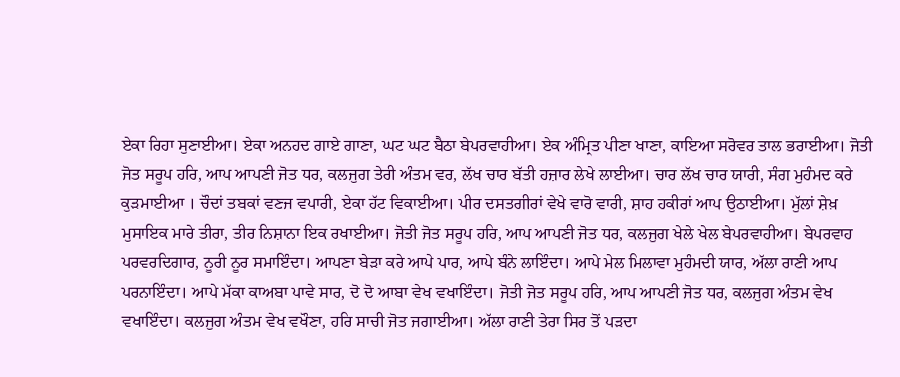ਏਕਾ ਰਿਹਾ ਸੁਣਾਈਆ। ਏਕਾ ਅਨਹਦ ਗਾਏ ਗਾਣਾ, ਘਟ ਘਟ ਬੈਠਾ ਬੇਪਰਵਾਹੀਆ। ਏਕ ਅੰਮ੍ਰਿਤ ਪੀਣਾ ਖਾਣਾ, ਕਾਇਆ ਸਰੋਵਰ ਤਾਲ ਭਰਾਈਆ। ਜੋਤੀ ਜੋਤ ਸਰੂਪ ਹਰਿ, ਆਪ ਆਪਣੀ ਜੋਤ ਧਰ, ਕਲਜੁਗ ਤੇਰੀ ਅੰਤਮ ਵਰ, ਲੱਖ ਚਾਰ ਬੱਤੀ ਹਜ਼ਾਰ ਲੇਖੇ ਲਾਈਆ। ਚਾਰ ਲੱਖ ਚਾਰ ਯਾਰੀ, ਸੰਗ ਮੁਹੰਮਦ ਕਰੇ ਕੁੜਮਾਈਆ । ਚੌਦਾਂ ਤਬਕਾਂ ਵਣਜ ਵਪਾਰੀ, ਏਕਾ ਹੱਟ ਵਿਕਾਈਆ। ਪੀਰ ਦਸਤਗੀਰਾਂ ਵੇਖੇ ਵਾਰੋ ਵਾਰੀ, ਸ਼ਾਹ ਹਕੀਰਾਂ ਆਪ ਉਠਾਈਆ। ਮੁੱਲਾਂ ਸ਼ੇਖ਼ ਮੁਸਾਇਕ ਮਾਰੇ ਤੀਰਾ, ਤੀਰ ਨਿਸ਼ਾਨਾ ਇਕ ਰਖਾਈਆ। ਜੋਤੀ ਜੋਤ ਸਰੂਪ ਹਰਿ, ਆਪ ਆਪਣੀ ਜੋਤ ਧਰ, ਕਲਜੁਗ ਖੇਲੇ ਖੇਲ ਬੇਪਰਵਾਹੀਆ। ਬੇਪਰਵਾਹ ਪਰਵਰਦਿਗਾਰ, ਨੂਰੀ ਨੂਰ ਸਮਾਇੰਦਾ। ਆਪਣਾ ਬੇੜਾ ਕਰੇ ਆਪੇ ਪਾਰ, ਆਪੇ ਬੰਨੇ ਲਾਇੰਦਾ। ਆਪੇ ਮੇਲ ਮਿਲਾਵਾ ਮੁਹੰਮਦੀ ਯਾਰ, ਅੱਲਾ ਰਾਣੀ ਆਪ ਪਰਨਾਇੰਦਾ। ਆਪੇ ਮੱਕਾ ਕਾਅਬਾ ਪਾਵੇ ਸਾਰ, ਦੋ ਦੋ ਆਬਾ ਵੇਖ ਵਖਾਇੰਦਾ। ਜੋਤੀ ਜੋਤ ਸਰੂਪ ਹਰਿ, ਆਪ ਆਪਣੀ ਜੋਤ ਧਰ, ਕਲਜੁਗ ਅੰਤਮ ਵੇਖ ਵਖਾਇੰਦਾ। ਕਲਜੁਗ ਅੰਤਮ ਵੇਖ ਵਖੌਣਾ, ਹਰਿ ਸਾਚੀ ਜੋਤ ਜਗਾਈਆ। ਅੱਲਾ ਰਾਣੀ ਤੇਰਾ ਸਿਰ ਤੋਂ ਪੜਦਾ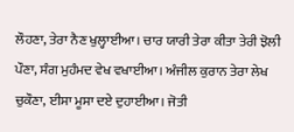ਲੌਹਣਾ, ਤੇਰਾ ਨੈਣ ਖੁਲ੍ਹਾਈਆ। ਚਾਰ ਯਾਰੀ ਤੇਰਾ ਕੀਤਾ ਤੇਰੀ ਝੋਲੀ ਪੌਣਾ, ਸੰਗ ਮੁਹੰਮਦ ਵੇਖ ਵਖਾਈਆ। ਅੰਜੀਲ ਕੁਰਾਨ ਤੇਰਾ ਲੇਖ ਚੁਕੌਣਾ, ਈਸਾ ਮੂਸਾ ਦਏ ਦੁਹਾਈਆ। ਜੋਤੀ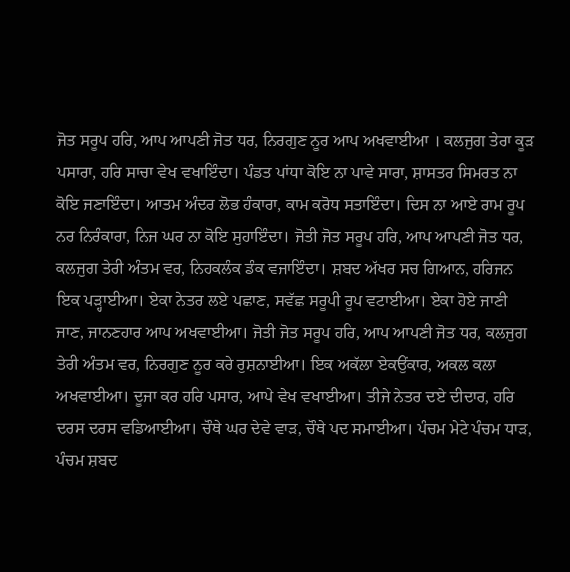ਜੋਤ ਸਰੂਪ ਹਰਿ, ਆਪ ਆਪਣੀ ਜੋਤ ਧਰ, ਨਿਰਗੁਣ ਨੂਰ ਆਪ ਅਖਵਾਈਆ । ਕਲਜੁਗ ਤੇਰਾ ਕੂੜ ਪਸਾਰਾ, ਹਰਿ ਸਾਚਾ ਵੇਖ ਵਖਾਇੰਦਾ। ਪੰਡਤ ਪਾਂਧਾ ਕੋਇ ਨਾ ਪਾਵੇ ਸਾਰਾ, ਸ਼ਾਸਤਰ ਸਿਮਰਤ ਨਾ ਕੋਇ ਜਣਾਇੰਦਾ। ਆਤਮ ਅੰਦਰ ਲੋਭ ਹੰਕਾਰਾ, ਕਾਮ ਕਰੋਧ ਸਤਾਇੰਦਾ। ਦਿਸ ਨਾ ਆਏ ਰਾਮ ਰੂਪ ਨਰ ਨਿਰੰਕਾਰਾ, ਨਿਜ ਘਰ ਨਾ ਕੋਇ ਸੁਹਾਇੰਦਾ। ਜੋਤੀ ਜੋਤ ਸਰੂਪ ਹਰਿ, ਆਪ ਆਪਣੀ ਜੋਤ ਧਰ, ਕਲਜੁਗ ਤੇਰੀ ਅੰਤਮ ਵਰ, ਨਿਹਕਲੰਕ ਡੰਕ ਵਜਾਇੰਦਾ। ਸ਼ਬਦ ਅੱਖਰ ਸਚ ਗਿਆਨ, ਹਰਿਜਨ ਇਕ ਪੜ੍ਹਾਈਆ। ਏਕਾ ਨੇਤਰ ਲਏ ਪਛਾਣ, ਸਵੱਛ ਸਰੂਪੀ ਰੂਪ ਵਟਾਈਆ। ਏਕਾ ਹੋਏ ਜਾਣੀ ਜਾਣ, ਜਾਨਣਹਾਰ ਆਪ ਅਖਵਾਈਆ। ਜੋਤੀ ਜੋਤ ਸਰੂਪ ਹਰਿ, ਆਪ ਆਪਣੀ ਜੋਤ ਧਰ, ਕਲਜੁਗ ਤੇਰੀ ਅੰਤਮ ਵਰ, ਨਿਰਗੁਣ ਨੂਰ ਕਰੇ ਰੁਸ਼ਨਾਈਆ। ਇਕ ਅਕੱਲਾ ਏਕਉਂਕਾਰ, ਅਕਲ ਕਲਾ ਅਖਵਾਈਆ। ਦੂਜਾ ਕਰ ਹਰਿ ਪਸਾਰ, ਆਪੇ ਵੇਖ ਵਖਾਈਆ। ਤੀਜੇ ਨੇਤਰ ਦਏ ਦੀਦਾਰ, ਹਰਿ ਦਰਸ ਦਰਸ ਵਡਿਆਈਆ। ਚੌਥੇ ਘਰ ਦੇਵੇ ਵਾੜ, ਚੌਥੇ ਪਦ ਸਮਾਈਆ। ਪੰਚਮ ਮੇਟੇ ਪੰਚਮ ਧਾੜ, ਪੰਚਮ ਸ਼ਬਦ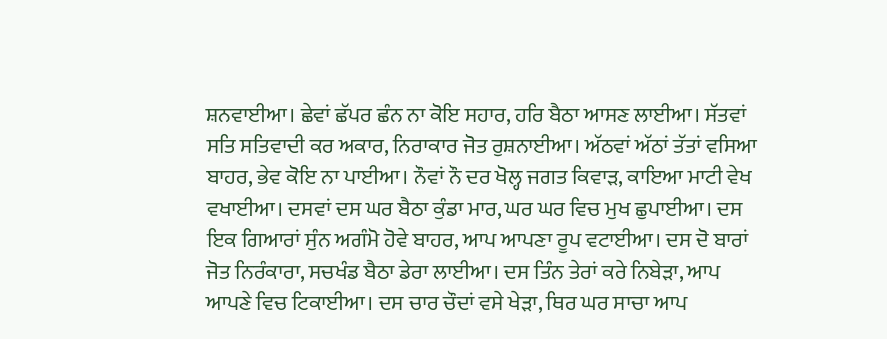ਸ਼ਨਵਾਈਆ। ਛੇਵਾਂ ਛੱਪਰ ਛੰਨ ਨਾ ਕੋਇ ਸਹਾਰ, ਹਰਿ ਬੈਠਾ ਆਸਣ ਲਾਈਆ। ਸੱਤਵਾਂ ਸਤਿ ਸਤਿਵਾਦੀ ਕਰ ਅਕਾਰ, ਨਿਰਾਕਾਰ ਜੋਤ ਰੁਸ਼ਨਾਈਆ। ਅੱਠਵਾਂ ਅੱਠਾਂ ਤੱਤਾਂ ਵਸਿਆ ਬਾਹਰ, ਭੇਵ ਕੋਇ ਨਾ ਪਾਈਆ। ਨੌਵਾਂ ਨੌ ਦਰ ਖੋਲ੍ਹ ਜਗਤ ਕਿਵਾੜ, ਕਾਇਆ ਮਾਟੀ ਵੇਖ ਵਖਾਈਆ। ਦਸਵਾਂ ਦਸ ਘਰ ਬੈਠਾ ਕੁੰਡਾ ਮਾਰ, ਘਰ ਘਰ ਵਿਚ ਮੁਖ ਛੁਪਾਈਆ। ਦਸ ਇਕ ਗਿਆਰਾਂ ਸੁੰਨ ਅਗੰਮੋ ਹੋਵੇ ਬਾਹਰ, ਆਪ ਆਪਣਾ ਰੂਪ ਵਟਾਈਆ। ਦਸ ਦੋ ਬਾਰਾਂ ਜੋਤ ਨਿਰੰਕਾਰਾ, ਸਚਖੰਡ ਬੈਠਾ ਡੇਰਾ ਲਾਈਆ। ਦਸ ਤਿੰਨ ਤੇਰਾਂ ਕਰੇ ਨਿਬੇੜਾ, ਆਪ ਆਪਣੇ ਵਿਚ ਟਿਕਾਈਆ। ਦਸ ਚਾਰ ਚੌਦਾਂ ਵਸੇ ਖੇੜਾ, ਥਿਰ ਘਰ ਸਾਚਾ ਆਪ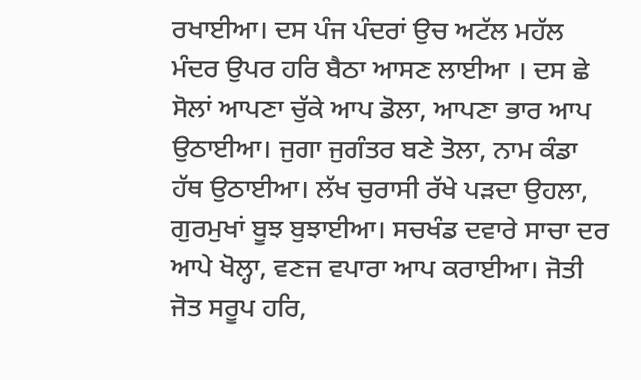ਰਖਾਈਆ। ਦਸ ਪੰਜ ਪੰਦਰਾਂ ਉਚ ਅਟੱਲ ਮਹੱਲ ਮੰਦਰ ਉਪਰ ਹਰਿ ਬੈਠਾ ਆਸਣ ਲਾਈਆ । ਦਸ ਛੇ ਸੋਲਾਂ ਆਪਣਾ ਚੁੱਕੇ ਆਪ ਡੋਲਾ, ਆਪਣਾ ਭਾਰ ਆਪ ਉਠਾਈਆ। ਜੁਗਾ ਜੁਗੰਤਰ ਬਣੇ ਤੋਲਾ, ਨਾਮ ਕੰਡਾ ਹੱਥ ਉਠਾਈਆ। ਲੱਖ ਚੁਰਾਸੀ ਰੱਖੇ ਪੜਦਾ ਉਹਲਾ, ਗੁਰਮੁਖਾਂ ਬੂਝ ਬੁਝਾਈਆ। ਸਚਖੰਡ ਦਵਾਰੇ ਸਾਚਾ ਦਰ ਆਪੇ ਖੋਲ੍ਹਾ, ਵਣਜ ਵਪਾਰਾ ਆਪ ਕਰਾਈਆ। ਜੋਤੀ ਜੋਤ ਸਰੂਪ ਹਰਿ,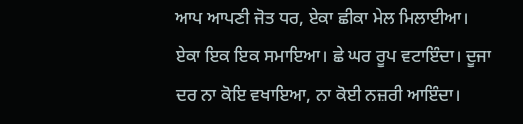ਆਪ ਆਪਣੀ ਜੋਤ ਧਰ, ਏਕਾ ਛੀਕਾ ਮੇਲ ਮਿਲਾਈਆ। ਏਕਾ ਇਕ ਇਕ ਸਮਾਇਆ। ਛੇ ਘਰ ਰੂਪ ਵਟਾਇੰਦਾ। ਦੂਜਾ ਦਰ ਨਾ ਕੋਇ ਵਖਾਇਆ, ਨਾ ਕੋਈ ਨਜ਼ਰੀ ਆਇੰਦਾ।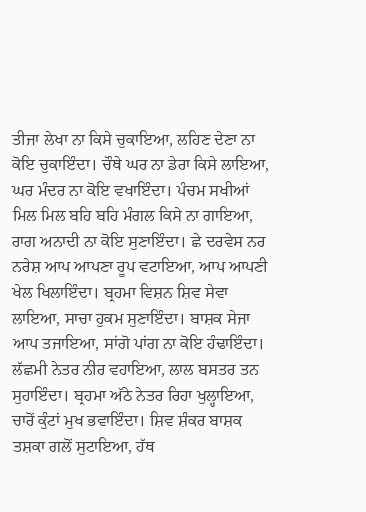ਤੀਜਾ ਲੇਖਾ ਨਾ ਕਿਸੇ ਚੁਕਾਇਆ, ਲਹਿਣ ਦੇਣਾ ਨਾ ਕੋਇ ਚੁਕਾਇੰਦਾ। ਚੌਥੇ ਘਰ ਨਾ ਡੇਰਾ ਕਿਸੇ ਲਾਇਆ, ਘਰ ਮੰਦਰ ਨਾ ਕੋਇ ਵਖਾਇੰਦਾ। ਪੰਚਮ ਸਖੀਆਂ ਮਿਲ ਮਿਲ ਬਹਿ ਬਹਿ ਮੰਗਲ ਕਿਸੇ ਨਾ ਗਾਇਆ, ਰਾਗ ਅਨਾਦੀ ਨਾ ਕੋਇ ਸੁਣਾਇੰਦਾ। ਛੇ ਦਰਵੇਸ ਨਰ ਨਰੇਸ਼ ਆਪ ਆਪਣਾ ਰੂਪ ਵਟਾਇਆ, ਆਪ ਆਪਣੀ ਖੇਲ ਖਿਲਾਇੰਦਾ। ਬ੍ਰਹਮਾ ਵਿਸ਼ਨ ਸ਼ਿਵ ਸੇਵਾ ਲਾਇਆ, ਸਾਚਾ ਹੁਕਮ ਸੁਣਾਇੰਦਾ। ਬਾਸ਼ਕ ਸੇਜਾ ਆਪ ਤਜਾਇਆ, ਸਾਂਗੋ ਪਾਂਗ ਨਾ ਕੋਇ ਹੰਢਾਇੰਦਾ। ਲੱਛਮੀ ਨੇਤਰ ਨੀਰ ਵਹਾਇਆ, ਲਾਲ ਬਸਤਰ ਤਨ ਸੁਹਾਇੰਦਾ। ਬ੍ਰਹਮਾ ਅੱਠੇ ਨੇਤਰ ਰਿਹਾ ਖੁਲ੍ਹਾਇਆ, ਚਾਰੋਂ ਕੁੰਟਾਂ ਮੁਖ ਭਵਾਇੰਦਾ। ਸ਼ਿਵ ਸ਼ੰਕਰ ਬਾਸ਼ਕ ਤਸ਼ਕਾ ਗਲੋਂ ਸੁਟਾਇਆ, ਹੱਥ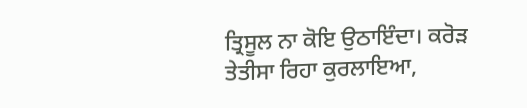ਤ੍ਰਿਸੂਲ ਨਾ ਕੋਇ ਉਠਾਇੰਦਾ। ਕਰੋੜ ਤੇਤੀਸਾ ਰਿਹਾ ਕੁਰਲਾਇਆ,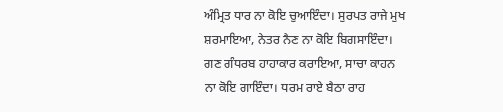ਅੰਮ੍ਰਿਤ ਧਾਰ ਨਾ ਕੋਇ ਚੁਆਇੰਦਾ। ਸੁਰਪਤ ਰਾਜੇ ਮੁਖ ਸ਼ਰਮਾਇਆ, ਨੇਤਰ ਨੈਣ ਨਾ ਕੋਇ ਬਿਗਸਾਇੰਦਾ। ਗਣ ਗੰਧਰਬ ਹਾਹਾਕਾਰ ਕਰਾਇਆ, ਸਾਚਾ ਕਾਹਨ ਨਾ ਕੋਇ ਗਾਇੰਦਾ। ਧਰਮ ਰਾਏ ਬੈਠਾ ਰਾਹ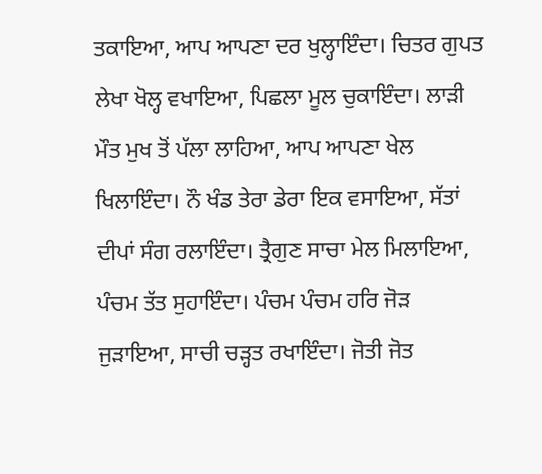ਤਕਾਇਆ, ਆਪ ਆਪਣਾ ਦਰ ਖੁਲ੍ਹਾਇੰਦਾ। ਚਿਤਰ ਗੁਪਤ ਲੇਖਾ ਖੋਲ੍ਹ ਵਖਾਇਆ, ਪਿਛਲਾ ਮੂਲ ਚੁਕਾਇੰਦਾ। ਲਾੜੀ ਮੌਤ ਮੁਖ ਤੋਂ ਪੱਲਾ ਲਾਹਿਆ, ਆਪ ਆਪਣਾ ਖੇਲ ਖਿਲਾਇੰਦਾ। ਨੌ ਖੰਡ ਤੇਰਾ ਡੇਰਾ ਇਕ ਵਸਾਇਆ, ਸੱਤਾਂ ਦੀਪਾਂ ਸੰਗ ਰਲਾਇੰਦਾ। ਤ੍ਰੈਗੁਣ ਸਾਚਾ ਮੇਲ ਮਿਲਾਇਆ, ਪੰਚਮ ਤੱਤ ਸੁਹਾਇੰਦਾ। ਪੰਚਮ ਪੰਚਮ ਹਰਿ ਜੋੜ ਜੁੜਾਇਆ, ਸਾਚੀ ਚੜ੍ਹਤ ਰਖਾਇੰਦਾ। ਜੋਤੀ ਜੋਤ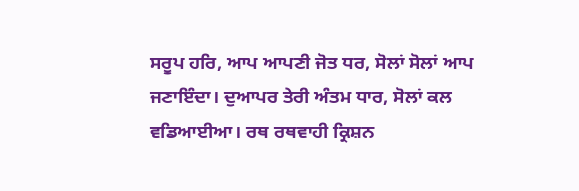ਸਰੂਪ ਹਰਿ, ਆਪ ਆਪਣੀ ਜੋਤ ਧਰ, ਸੋਲਾਂ ਸੋਲਾਂ ਆਪ ਜਣਾਇੰਦਾ। ਦੁਆਪਰ ਤੇਰੀ ਅੰਤਮ ਧਾਰ, ਸੋਲਾਂ ਕਲ ਵਡਿਆਈਆ। ਰਥ ਰਥਵਾਹੀ ਕ੍ਰਿਸ਼ਨ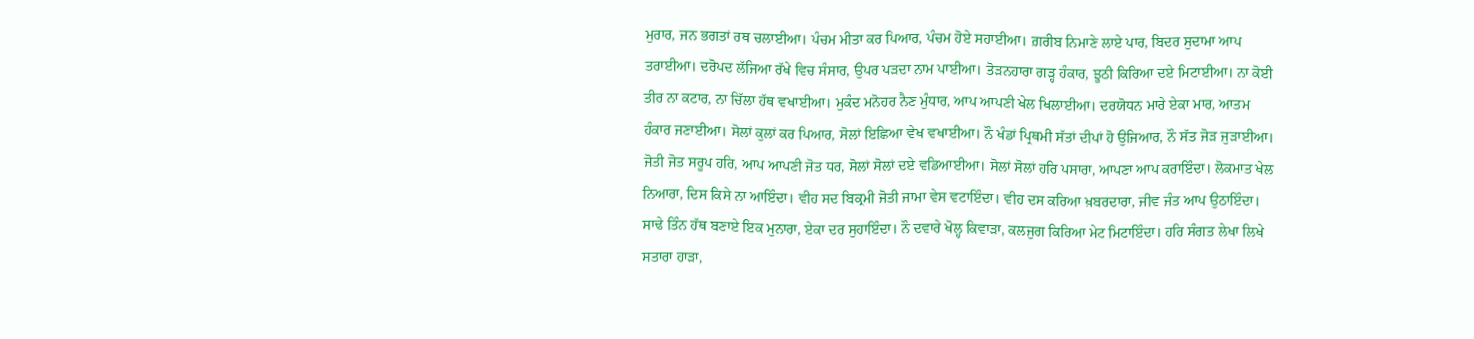ਮੁਰਾਰ, ਜਨ ਭਗਤਾਂ ਰਥ ਚਲਾਈਆ। ਪੰਚਮ ਮੀਤਾ ਕਰ ਪਿਆਰ, ਪੰਚਮ ਹੋਏ ਸਹਾਈਆ। ਗ਼ਰੀਬ ਨਿਮਾਣੇ ਲਾਏ ਪਾਰ, ਬਿਦਰ ਸੁਦਾਮਾ ਆਪ ਤਰਾਈਆ। ਦਰੋਪਦ ਲੱਜਿਆ ਰੱਖੇ ਵਿਚ ਸੰਸਾਰ, ਉਪਰ ਪੜਦਾ ਨਾਮ ਪਾਈਆ। ਤੋੜਨਹਾਰਾ ਗੜ੍ਹ ਹੰਕਾਰ, ਝੂਠੀ ਕਿਰਿਆ ਦਏ ਮਿਟਾਈਆ। ਨਾ ਕੋਈ ਤੀਰ ਨਾ ਕਟਾਰ, ਨਾ ਚਿੱਲਾ ਹੱਥ ਵਖਾਈਆ। ਮੁਕੰਦ ਮਨੋਹਰ ਨੈਣ ਮੁੰਧਾਰ, ਆਪ ਆਪਣੀ ਖੇਲ ਖਿਲਾਈਆ। ਦਰਯੋਧਨ ਮਾਰੇ ਏਕਾ ਮਾਰ, ਆਤਮ ਹੰਕਾਰ ਜਣਾਈਆ। ਸੋਲਾਂ ਕੁਲਾਂ ਕਰ ਪਿਆਰ, ਸੋਲਾਂ ਇਛਿਆ ਵੇਖ ਵਖਾਈਆ। ਨੌ ਖੰਡਾਂ ਪ੍ਰਿਥਮੀ ਸੱਤਾਂ ਦੀਪਾਂ ਹੋ ਉਜਿਆਰ, ਨੌ ਸੱਤ ਜੋੜ ਜੁੜਾਈਆ। ਜੋਤੀ ਜੋਤ ਸਰੂਪ ਹਰਿ, ਆਪ ਆਪਣੀ ਜੋਤ ਧਰ, ਸੋਲਾਂ ਸੋਲਾਂ ਦਏ ਵਡਿਆਈਆ। ਸੋਲਾਂ ਸੋਲਾਂ ਹਰਿ ਪਸਾਰਾ, ਆਪਣਾ ਆਪ ਕਰਾਇੰਦਾ। ਲੋਕਮਾਤ ਖੇਲ ਨਿਆਰਾ, ਦਿਸ ਕਿਸੇ ਨਾ ਆਇੰਦਾ। ਵੀਹ ਸਦ ਬਿਕ੍ਰਮੀ ਜੋਤੀ ਜਾਮਾ ਵੇਸ ਵਟਾਇੰਦਾ। ਵੀਹ ਦਸ ਕਰਿਆ ਖ਼ਬਰਦਾਰਾ, ਜੀਵ ਜੰਤ ਆਪ ਉਠਾਇੰਦਾ। ਸਾਢੇ ਤਿੰਨ ਹੱਥ ਬਣਾਏ ਇਕ ਮੁਨਾਰਾ, ਏਕਾ ਦਰ ਸੁਹਾਇੰਦਾ। ਨੌ ਦਵਾਰੇ ਖੋਲ੍ਹ ਕਿਵਾੜਾ, ਕਲਜੁਗ ਕਿਰਿਆ ਮੇਟ ਮਿਟਾਇੰਦਾ। ਹਰਿ ਸੰਗਤ ਲੇਖਾ ਲਿਖੇ ਸਤਾਰਾ ਹਾੜਾ,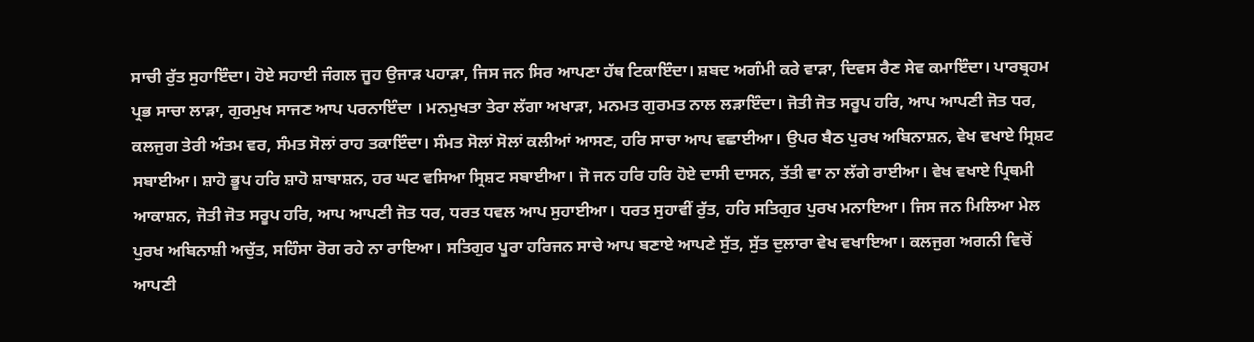ਸਾਚੀ ਰੁੱਤ ਸੁਹਾਇੰਦਾ। ਹੋਏ ਸਹਾਈ ਜੰਗਲ ਜੂਹ ਉਜਾੜ ਪਹਾੜਾ, ਜਿਸ ਜਨ ਸਿਰ ਆਪਣਾ ਹੱਥ ਟਿਕਾਇੰਦਾ। ਸ਼ਬਦ ਅਗੰਮੀ ਕਰੇ ਵਾੜਾ, ਦਿਵਸ ਰੈਣ ਸੇਵ ਕਮਾਇੰਦਾ। ਪਾਰਬ੍ਰਹਮ ਪ੍ਰਭ ਸਾਚਾ ਲਾੜਾ, ਗੁਰਮੁਖ ਸਾਜਣ ਆਪ ਪਰਨਾਇੰਦਾ । ਮਨਮੁਖਤਾ ਤੇਰਾ ਲੱਗਾ ਅਖਾੜਾ, ਮਨਮਤ ਗੁਰਮਤ ਨਾਲ ਲੜਾਇੰਦਾ। ਜੋਤੀ ਜੋਤ ਸਰੂਪ ਹਰਿ, ਆਪ ਆਪਣੀ ਜੋਤ ਧਰ, ਕਲਜੁਗ ਤੇਰੀ ਅੰਤਮ ਵਰ, ਸੰਮਤ ਸੋਲਾਂ ਰਾਹ ਤਕਾਇੰਦਾ। ਸੰਮਤ ਸੋਲਾਂ ਸੋਲਾਂ ਕਲੀਆਂ ਆਸਣ, ਹਰਿ ਸਾਚਾ ਆਪ ਵਛਾਈਆ। ਉਪਰ ਬੈਠ ਪੁਰਖ ਅਬਿਨਾਸ਼ਨ, ਵੇਖ ਵਖਾਏ ਸ੍ਰਿਸ਼ਟ ਸਬਾਈਆ। ਸ਼ਾਹੋ ਭੂਪ ਹਰਿ ਸ਼ਾਹੋ ਸ਼ਾਬਾਸ਼ਨ, ਹਰ ਘਟ ਵਸਿਆ ਸ੍ਰਿਸ਼ਟ ਸਬਾਈਆ। ਜੋ ਜਨ ਹਰਿ ਹਰਿ ਹੋਏ ਦਾਸੀ ਦਾਸਨ, ਤੱਤੀ ਵਾ ਨਾ ਲੱਗੇ ਰਾਈਆ। ਵੇਖ ਵਖਾਏ ਪ੍ਰਿਥਮੀ ਆਕਾਸ਼ਨ, ਜੋਤੀ ਜੋਤ ਸਰੂਪ ਹਰਿ, ਆਪ ਆਪਣੀ ਜੋਤ ਧਰ, ਧਰਤ ਧਵਲ ਆਪ ਸੁਹਾਈਆ। ਧਰਤ ਸੁਹਾਵੀਂ ਰੁੱਤ, ਹਰਿ ਸਤਿਗੁਰ ਪੁਰਖ ਮਨਾਇਆ। ਜਿਸ ਜਨ ਮਿਲਿਆ ਮੇਲ ਪੁਰਖ ਅਬਿਨਾਸ਼ੀ ਅਚੁੱਤ, ਸਹਿੰਸਾ ਰੋਗ ਰਹੇ ਨਾ ਰਾਇਆ। ਸਤਿਗੁਰ ਪੂਰਾ ਹਰਿਜਨ ਸਾਚੇ ਆਪ ਬਣਾਏ ਆਪਣੇ ਸੁੱਤ, ਸੁੱਤ ਦੁਲਾਰਾ ਵੇਖ ਵਖਾਇਆ। ਕਲਜੁਗ ਅਗਨੀ ਵਿਚੋਂ ਆਪਣੀ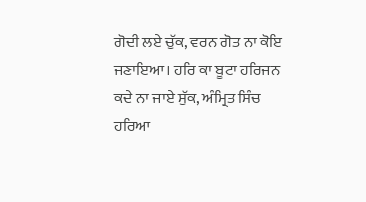ਗੋਦੀ ਲਏ ਚੁੱਕ, ਵਰਨ ਗੋਤ ਨਾ ਕੋਇ ਜਣਾਇਆ। ਹਰਿ ਕਾ ਬੂਟਾ ਹਰਿਜਨ ਕਦੇ ਨਾ ਜਾਏ ਸੁੱਕ, ਅੰਮ੍ਰਿਤ ਸਿੰਚ ਹਰਿਆ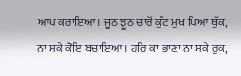ਆਪ ਕਰਾਇਆ। ਜੂਠ ਝੂਠ ਚਾਰੋਂ ਕੁੰਟ ਮੁਖ ਪਿਆ ਥੁੱਕ, ਨਾ ਸਕੇ ਕੋਇ ਬਚਾਇਆ। ਹਰਿ ਕਾ ਭਾਣਾ ਨਾ ਸਕੇ ਰੁਕ,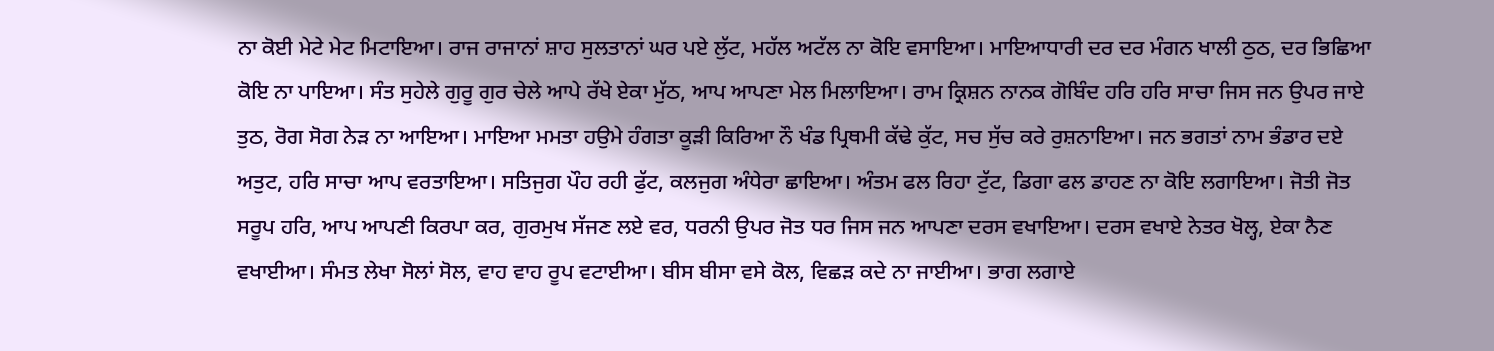ਨਾ ਕੋਈ ਮੇਟੇ ਮੇਟ ਮਿਟਾਇਆ। ਰਾਜ ਰਾਜਾਨਾਂ ਸ਼ਾਹ ਸੁਲਤਾਨਾਂ ਘਰ ਪਏ ਲੁੱਟ, ਮਹੱਲ ਅਟੱਲ ਨਾ ਕੋਇ ਵਸਾਇਆ। ਮਾਇਆਧਾਰੀ ਦਰ ਦਰ ਮੰਗਨ ਖਾਲੀ ਠੁਠ, ਦਰ ਭਿਛਿਆ ਕੋਇ ਨਾ ਪਾਇਆ। ਸੰਤ ਸੁਹੇਲੇ ਗੁਰੂ ਗੁਰ ਚੇਲੇ ਆਪੇ ਰੱਖੇ ਏਕਾ ਮੁੱਠ, ਆਪ ਆਪਣਾ ਮੇਲ ਮਿਲਾਇਆ। ਰਾਮ ਕ੍ਰਿਸ਼ਨ ਨਾਨਕ ਗੋਬਿੰਦ ਹਰਿ ਹਰਿ ਸਾਚਾ ਜਿਸ ਜਨ ਉਪਰ ਜਾਏ ਤੁਠ, ਰੋਗ ਸੋਗ ਨੇੜ ਨਾ ਆਇਆ। ਮਾਇਆ ਮਮਤਾ ਹਉਮੇ ਹੰਗਤਾ ਕੂੜੀ ਕਿਰਿਆ ਨੌ ਖੰਡ ਪ੍ਰਿਥਮੀ ਕੱਢੇ ਕੁੱਟ, ਸਚ ਸੁੱਚ ਕਰੇ ਰੁਸ਼ਨਾਇਆ। ਜਨ ਭਗਤਾਂ ਨਾਮ ਭੰਡਾਰ ਦਏ ਅਤੁਟ, ਹਰਿ ਸਾਚਾ ਆਪ ਵਰਤਾਇਆ। ਸਤਿਜੁਗ ਪੌਹ ਰਹੀ ਫੁੱਟ, ਕਲਜੁਗ ਅੰਧੇਰਾ ਛਾਇਆ। ਅੰਤਮ ਫਲ ਰਿਹਾ ਟੁੱਟ, ਡਿਗਾ ਫਲ ਡਾਹਣ ਨਾ ਕੋਇ ਲਗਾਇਆ। ਜੋਤੀ ਜੋਤ ਸਰੂਪ ਹਰਿ, ਆਪ ਆਪਣੀ ਕਿਰਪਾ ਕਰ, ਗੁਰਮੁਖ ਸੱਜਣ ਲਏ ਵਰ, ਧਰਨੀ ਉਪਰ ਜੋਤ ਧਰ ਜਿਸ ਜਨ ਆਪਣਾ ਦਰਸ ਵਖਾਇਆ। ਦਰਸ ਵਖਾਏ ਨੇਤਰ ਖੋਲ੍ਹ, ਏਕਾ ਨੈਣ ਵਖਾਈਆ। ਸੰਮਤ ਲੇਖਾ ਸੋਲਾਂ ਸੋਲ, ਵਾਹ ਵਾਹ ਰੂਪ ਵਟਾਈਆ। ਬੀਸ ਬੀਸਾ ਵਸੇ ਕੋਲ, ਵਿਛੜ ਕਦੇ ਨਾ ਜਾਈਆ। ਭਾਗ ਲਗਾਏ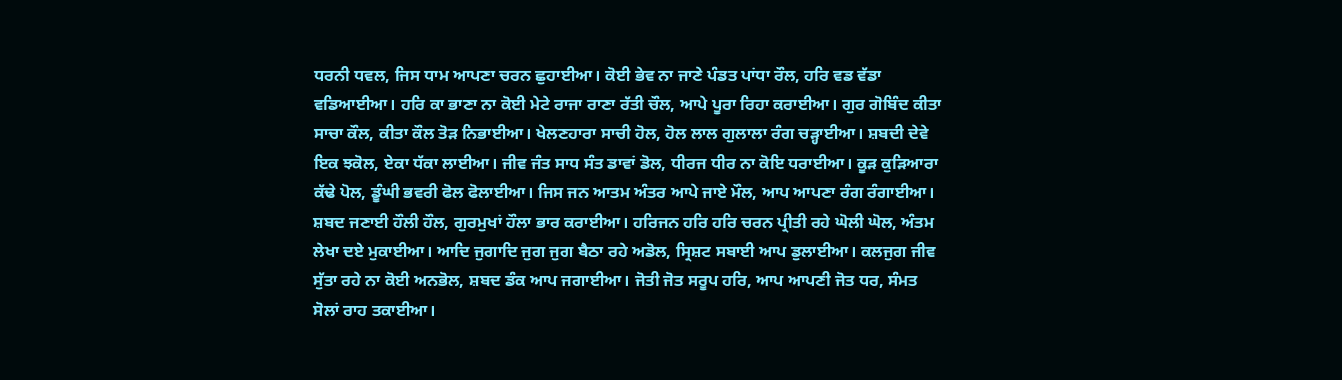ਧਰਨੀ ਧਵਲ, ਜਿਸ ਧਾਮ ਆਪਣਾ ਚਰਨ ਛੁਹਾਈਆ। ਕੋਈ ਭੇਵ ਨਾ ਜਾਣੇ ਪੰਡਤ ਪਾਂਧਾ ਰੌਲ, ਹਰਿ ਵਡ ਵੱਡਾ ਵਡਿਆਈਆ। ਹਰਿ ਕਾ ਭਾਣਾ ਨਾ ਕੋਈ ਮੇਟੇ ਰਾਜਾ ਰਾਣਾ ਰੱਤੀ ਚੌਲ, ਆਪੇ ਪੂਰਾ ਰਿਹਾ ਕਰਾਈਆ। ਗੁਰ ਗੋਬਿੰਦ ਕੀਤਾ ਸਾਚਾ ਕੌਲ, ਕੀਤਾ ਕੌਲ ਤੋੜ ਨਿਭਾਈਆ। ਖੇਲਣਹਾਰਾ ਸਾਚੀ ਹੋਲ, ਹੋਲ ਲਾਲ ਗੁਲਾਲਾ ਰੰਗ ਚੜ੍ਹਾਈਆ। ਸ਼ਬਦੀ ਦੇਵੇ ਇਕ ਝਕੋਲ, ਏਕਾ ਧੱਕਾ ਲਾਈਆ। ਜੀਵ ਜੰਤ ਸਾਧ ਸੰਤ ਡਾਵਾਂ ਡੋਲ, ਧੀਰਜ ਧੀਰ ਨਾ ਕੋਇ ਧਰਾਈਆ। ਕੂੜ ਕੁੜਿਆਰਾ ਕੱਢੇ ਪੋਲ, ਡੂੰਘੀ ਭਵਰੀ ਫੋਲ ਫੋਲਾਈਆ। ਜਿਸ ਜਨ ਆਤਮ ਅੰਤਰ ਆਪੇ ਜਾਏ ਮੌਲ, ਆਪ ਆਪਣਾ ਰੰਗ ਰੰਗਾਈਆ। ਸ਼ਬਦ ਜਣਾਈ ਹੌਲੀ ਹੌਲ, ਗੁਰਮੁਖਾਂ ਹੌਲਾ ਭਾਰ ਕਰਾਈਆ। ਹਰਿਜਨ ਹਰਿ ਹਰਿ ਚਰਨ ਪ੍ਰੀਤੀ ਰਹੇ ਘੋਲੀ ਘੋਲ, ਅੰਤਮ ਲੇਖਾ ਦਏ ਮੁਕਾਈਆ। ਆਦਿ ਜੁਗਾਦਿ ਜੁਗ ਜੁਗ ਬੈਠਾ ਰਹੇ ਅਡੋਲ, ਸ੍ਰਿਸ਼ਟ ਸਬਾਈ ਆਪ ਡੁਲਾਈਆ। ਕਲਜੁਗ ਜੀਵ ਸੁੱਤਾ ਰਹੇ ਨਾ ਕੋਈ ਅਨਭੋਲ, ਸ਼ਬਦ ਡੰਕ ਆਪ ਜਗਾਈਆ। ਜੋਤੀ ਜੋਤ ਸਰੂਪ ਹਰਿ, ਆਪ ਆਪਣੀ ਜੋਤ ਧਰ, ਸੰਮਤ ਸੋਲਾਂ ਰਾਹ ਤਕਾਈਆ।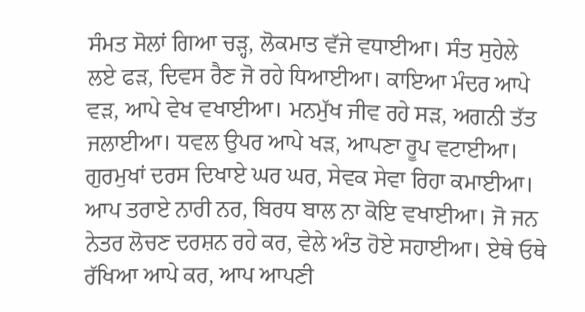ਸੰਮਤ ਸੋਲਾਂ ਗਿਆ ਚੜ੍ਹ, ਲੋਕਮਾਤ ਵੱਜੇ ਵਧਾਈਆ। ਸੰਤ ਸੁਹੇਲੇ ਲਏ ਫੜ, ਦਿਵਸ ਰੈਣ ਜੋ ਰਹੇ ਧਿਆਈਆ। ਕਾਇਆ ਮੰਦਰ ਆਪੇ ਵੜ, ਆਪੇ ਵੇਖ ਵਖਾਈਆ। ਮਨਮੁੱਖ ਜੀਵ ਰਹੇ ਸੜ, ਅਗਨੀ ਤੱਤ ਜਲਾਈਆ। ਧਵਲ ਉਪਰ ਆਪੇ ਖੜ, ਆਪਣਾ ਰੂਪ ਵਟਾਈਆ। ਗੁਰਮੁਖਾਂ ਦਰਸ ਦਿਖਾਏ ਘਰ ਘਰ, ਸੇਵਕ ਸੇਵਾ ਰਿਹਾ ਕਮਾਈਆ। ਆਪ ਤਰਾਏ ਨਾਰੀ ਨਰ, ਬਿਰਧ ਬਾਲ ਨਾ ਕੋਇ ਵਖਾਈਆ। ਜੋ ਜਨ ਨੇਤਰ ਲੋਚਣ ਦਰਸ਼ਨ ਰਹੇ ਕਰ, ਵੇਲੇ ਅੰਤ ਹੋਏ ਸਹਾਈਆ। ਏਥੇ ਓਥੇ ਰੱਖਿਆ ਆਪੇ ਕਰ, ਆਪ ਆਪਣੀ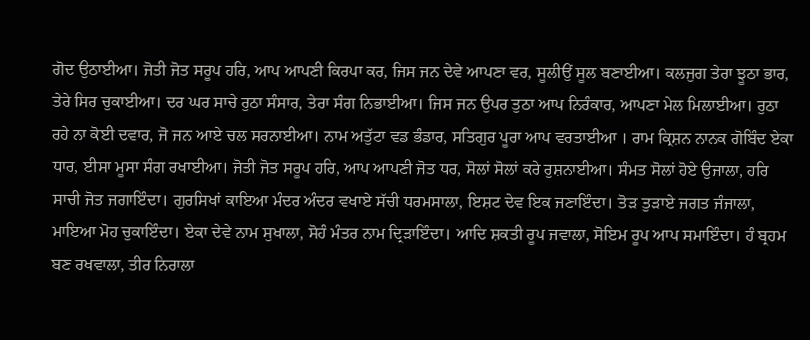ਗੋਦ ਉਠਾਈਆ। ਜੋਤੀ ਜੋਤ ਸਰੂਪ ਹਰਿ, ਆਪ ਆਪਣੀ ਕਿਰਪਾ ਕਰ, ਜਿਸ ਜਨ ਦੇਵੇ ਆਪਣਾ ਵਰ, ਸੂਲੀਉਂ ਸੂਲ ਬਣਾਈਆ। ਕਲਜੁਗ ਤੇਰਾ ਝੂਠਾ ਭਾਰ, ਤੇਰੇ ਸਿਰ ਚੁਕਾਈਆ। ਦਰ ਘਰ ਸਾਚੇ ਰੁਠਾ ਸੰਸਾਰ, ਤੇਰਾ ਸੰਗ ਨਿਭਾਈਆ। ਜਿਸ ਜਨ ਉਪਰ ਤੁਠਾ ਆਪ ਨਿਰੰਕਾਰ, ਆਪਣਾ ਮੇਲ ਮਿਲਾਈਆ। ਰੁਠਾ ਰਹੇ ਨਾ ਕੋਈ ਦਵਾਰ, ਜੋ ਜਨ ਆਏ ਚਲ ਸਰਨਾਈਆ। ਨਾਮ ਅਤੁੱਟਾ ਵਡ ਭੰਡਾਰ, ਸਤਿਗੁਰ ਪੂਰਾ ਆਪ ਵਰਤਾਈਆ । ਰਾਮ ਕ੍ਰਿਸ਼ਨ ਨਾਨਕ ਗੋਬਿੰਦ ਏਕਾ ਧਾਰ, ਈਸਾ ਮੂਸਾ ਸੰਗ ਰਖਾਈਆ। ਜੋਤੀ ਜੋਤ ਸਰੂਪ ਹਰਿ, ਆਪ ਆਪਣੀ ਜੋਤ ਧਰ, ਸੋਲਾਂ ਸੋਲਾਂ ਕਰੇ ਰੁਸ਼ਨਾਈਆ। ਸੰਮਤ ਸੋਲਾਂ ਹੋਏ ਉਜਾਲਾ, ਹਰਿ ਸਾਚੀ ਜੋਤ ਜਗਾਇੰਦਾ। ਗੁਰਸਿਖਾਂ ਕਾਇਆ ਮੰਦਰ ਅੰਦਰ ਵਖਾਏ ਸੱਚੀ ਧਰਮਸਾਲਾ, ਇਸ਼ਟ ਦੇਵ ਇਕ ਜਣਾਇੰਦਾ। ਤੋੜ ਤੁੜਾਏ ਜਗਤ ਜੰਜਾਲਾ, ਮਾਇਆ ਮੋਹ ਚੁਕਾਇੰਦਾ। ਏਕਾ ਦੇਵੇ ਨਾਮ ਸੁਖਾਲਾ, ਸੋਹੰ ਮੰਤਰ ਨਾਮ ਦ੍ਰਿੜਾਇੰਦਾ। ਆਦਿ ਸ਼ਕਤੀ ਰੂਪ ਜਵਾਲਾ, ਸੋਇਮ ਰੂਪ ਆਪ ਸਮਾਇੰਦਾ। ਹੰ ਬ੍ਰਹਮ ਬਣ ਰਖਵਾਲਾ, ਤੀਰ ਨਿਰਾਲਾ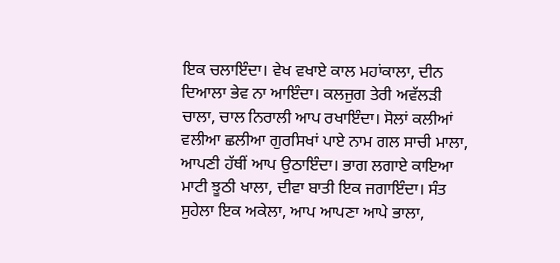ਇਕ ਚਲਾਇੰਦਾ। ਵੇਖ ਵਖਾਏ ਕਾਲ ਮਹਾਂਕਾਲਾ, ਦੀਨ ਦਿਆਲਾ ਭੇਵ ਨਾ ਆਇੰਦਾ। ਕਲਜੁਗ ਤੇਰੀ ਅਵੱਲੜੀ ਚਾਲਾ, ਚਾਲ ਨਿਰਾਲੀ ਆਪ ਰਖਾਇੰਦਾ। ਸੋਲਾਂ ਕਲੀਆਂ ਵਲੀਆ ਛਲੀਆ ਗੁਰਸਿਖਾਂ ਪਾਏ ਨਾਮ ਗਲ ਸਾਚੀ ਮਾਲਾ, ਆਪਣੀ ਹੱਥੀਂ ਆਪ ਉਠਾਇੰਦਾ। ਭਾਗ ਲਗਾਏ ਕਾਇਆ ਮਾਟੀ ਝੂਠੀ ਖਾਲਾ, ਦੀਵਾ ਬਾਤੀ ਇਕ ਜਗਾਇੰਦਾ। ਸੰਤ ਸੁਹੇਲਾ ਇਕ ਅਕੇਲਾ, ਆਪ ਆਪਣਾ ਆਪੇ ਭਾਲਾ,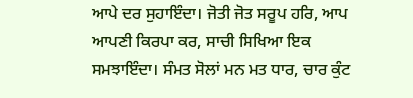ਆਪੇ ਦਰ ਸੁਹਾਇੰਦਾ। ਜੋਤੀ ਜੋਤ ਸਰੂਪ ਹਰਿ, ਆਪ ਆਪਣੀ ਕਿਰਪਾ ਕਰ, ਸਾਚੀ ਸਿਖਿਆ ਇਕ ਸਮਝਾਇੰਦਾ। ਸੰਮਤ ਸੋਲਾਂ ਮਨ ਮਤ ਧਾਰ, ਚਾਰ ਕੁੰਟ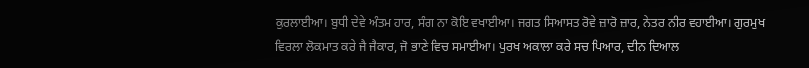ਕੁਰਲਾਈਆ। ਬੁਧੀ ਦੇਵੇ ਅੰਤਮ ਹਾਰ, ਸੰਗ ਨਾ ਕੋਇ ਵਖਾਈਆ। ਜਗਤ ਸਿਆਸਤ ਰੋਵੇ ਜ਼ਾਰੋ ਜ਼ਾਰ, ਨੇਤਰ ਨੀਰ ਵਹਾਈਆ। ਗੁਰਮੁਖ ਵਿਰਲਾ ਲੋਕਮਾਤ ਕਰੇ ਜੈ ਜੈਕਾਰ, ਜੋ ਭਾਣੇ ਵਿਚ ਸਮਾਈਆ। ਪੁਰਖ ਅਕਾਲਾ ਕਰੇ ਸਚ ਪਿਆਰ, ਦੀਨ ਦਿਆਲ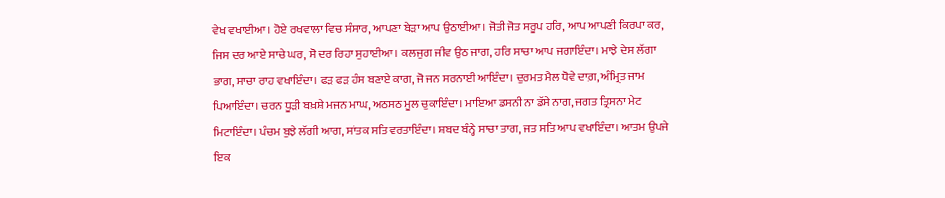ਵੇਖ ਵਖਾਈਆ। ਹੋਏ ਰਖਵਾਲਾ ਵਿਚ ਸੰਸਾਰ, ਆਪਣਾ ਬੇੜਾ ਆਪ ਉਠਾਈਆ। ਜੋਤੀ ਜੋਤ ਸਰੂਪ ਹਰਿ, ਆਪ ਆਪਣੀ ਕਿਰਪਾ ਕਰ, ਜਿਸ ਦਰ ਆਏ ਸਾਚੇ ਘਰ, ਸੋ ਦਰ ਰਿਹਾ ਸੁਹਾਈਆ। ਕਲਜੁਗ ਜੀਵ ਉਠ ਜਾਗ, ਹਰਿ ਸਾਚਾ ਆਪ ਜਗਾਇੰਦਾ। ਮਾਝੇ ਦੇਸ ਲੱਗਾ ਭਾਗ, ਸਾਚਾ ਰਾਹ ਵਖਾਇੰਦਾ। ਫੜ ਫੜ ਹੰਸ ਬਣਾਏ ਕਾਗ, ਜੋ ਜਨ ਸਰਨਾਈ ਆਇੰਦਾ। ਦੁਰਮਤ ਮੈਲ ਧੋਵੇ ਦਾਗ਼, ਅੰਮ੍ਰਿਤ ਜਾਮ ਪਿਆਇੰਦਾ। ਚਰਨ ਧੂੜੀ ਬਖ਼ਸ਼ੇ ਮਜਨ ਮਾਘ, ਅਠਸਠ ਮੂਲ ਚੁਕਾਇੰਦਾ। ਮਾਇਆ ਡਸਨੀ ਨਾ ਡੱਸੇ ਨਾਗ, ਜਗਤ ਤ੍ਰਿਸਨਾ ਮੇਟ ਮਿਟਾਇੰਦਾ। ਪੰਚਮ ਬੁਝੇ ਲੱਗੀ ਆਗ, ਸਾਂਤਕ ਸਤਿ ਵਰਤਾਇੰਦਾ। ਸ਼ਬਦ ਬੰਨ੍ਹੇ ਸਾਚਾ ਤਾਗ, ਜਤ ਸਤਿ ਆਪ ਵਖਾਇੰਦਾ। ਆਤਮ ਉਪਜੇ ਇਕ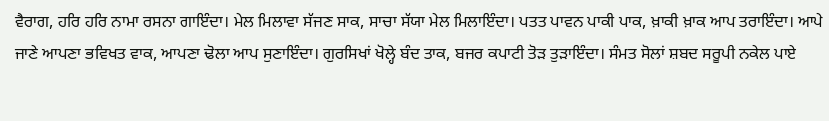ਵੈਰਾਗ, ਹਰਿ ਹਰਿ ਨਾਮਾ ਰਸਨਾ ਗਾਇੰਦਾ। ਮੇਲ ਮਿਲਾਵਾ ਸੱਜਣ ਸਾਕ, ਸਾਚਾ ਸੱਯਾ ਮੇਲ ਮਿਲਾਇੰਦਾ। ਪਤਤ ਪਾਵਨ ਪਾਕੀ ਪਾਕ, ਖ਼ਾਕੀ ਖ਼ਾਕ ਆਪ ਤਰਾਇੰਦਾ। ਆਪੇ ਜਾਣੇ ਆਪਣਾ ਭਵਿਖਤ ਵਾਕ, ਆਪਣਾ ਢੋਲਾ ਆਪ ਸੁਣਾਇੰਦਾ। ਗੁਰਸਿਖਾਂ ਖੋਲ੍ਹੇ ਬੰਦ ਤਾਕ, ਬਜਰ ਕਪਾਟੀ ਤੋੜ ਤੁੜਾਇੰਦਾ। ਸੰਮਤ ਸੋਲਾਂ ਸ਼ਬਦ ਸਰੂਪੀ ਨਕੇਲ ਪਾਏ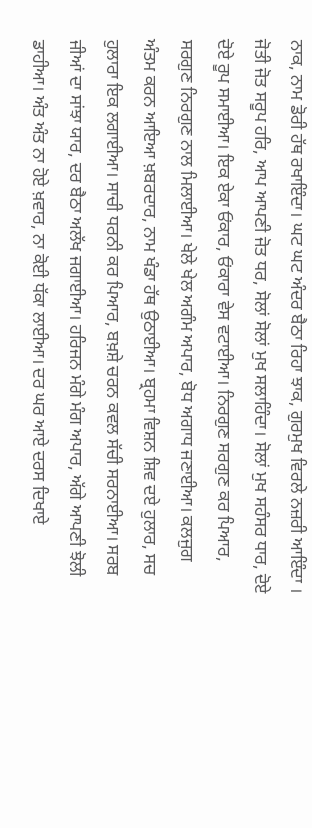ਨਾਕ, ਨਾਮ ਡੋਰੀ ਹੱਥ ਰਖਾਇੰਦਾ। ਘਟ ਘਟ ਅੰਦਰ ਬੈਠਾ ਰਿਹਾ ਝਾਕ, ਗੁਰਮੁਖ ਵਿਰਲੇ ਨਜ਼ਰੀ ਆਇੰਦਾ । ਜੋਤੀ ਜੋਤ ਸਰੂਪ ਹਰਿ, ਆਪ ਆਪਣੀ ਜੋਤ ਧਰ, ਸੋਲਾਂ ਸੋਲਾਂ ਮੁਖ ਸਲਾਹਿੰਦਾ। ਸੋਲਾਂ ਮੁਖ ਸਹੰਸਰ ਧਾਰ, ਦੋਏ ਦੋਏ ਰੂਪ ਸਮਾਈਆ। ਇਕ ਏਕਾ ਓਂਕਾਰ, ਓਂਕਾਰਾ ਵੇਸ ਵਟਾਈਆ। ਨਿਰਗੁਣ ਸਰਗੁਣ ਕਰ ਪਿਆਰ, ਸਰਗੁਣ ਨਿਰਗੁਣ ਨਾਲ ਮਿਲਾਈਆ। ਖੇਲੇ ਖੇਲ ਅਗੰਮ ਅਪਾਰ, ਬੋਧ ਅਗਾਧ ਜਣਾਈਆ। ਕਲਜੁਗ ਅੰਤਮ ਕਰਨ ਆਇਆ ਖ਼ਬਰਦਾਰ, ਨਾਮ ਖੰਡਾ ਹੱਥ ਉਠਾਈਆ। ਬ੍ਰਹਮਾ ਵਿਸ਼ਨ ਸ਼ਿਵ ਦਏ ਹੁਲਾਰ, ਸਚ ਹੁਲਾਰਾ ਇਕ ਲਗਾਈਆ। ਸਾਚੀ ਧਰਨੀ ਕਰ ਪਿਆਰ, ਬਖ਼ਸ਼ੇ ਚਰਨ ਕਵਲ ਸੱਚੀ ਸਰਨਾਈਆ। ਸਰਬ ਜੀਆਂ ਦਾ ਸਾਂਝਾ ਯਾਰ, ਦਰ ਬੈਠਾ ਅਲੱਖ ਜਗਾਈਆ। ਹਰਿਜਨ ਮੰਗੇ ਮੰਗ ਅਪਾਰ, ਅੱਗੇ ਆਪਣੀ ਝੋਲੀ ਡਾਹੀਆ। ਅੰਤ ਅੰਤ ਨਾ ਹੋਏ ਖ਼ਵਾਰ, ਨਾ ਕੋਈ ਧੱਕਾ ਲਾਈਆ। ਦਰ ਘਰ ਆਏ ਦਰਸ ਦਿਖਾਏ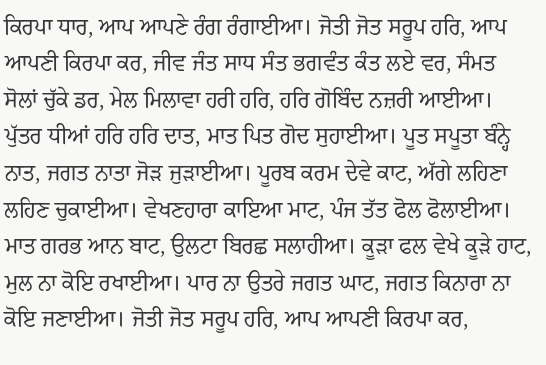ਕਿਰਪਾ ਧਾਰ, ਆਪ ਆਪਣੇ ਰੰਗ ਰੰਗਾਈਆ। ਜੋਤੀ ਜੋਤ ਸਰੂਪ ਹਰਿ, ਆਪ ਆਪਣੀ ਕਿਰਪਾ ਕਰ, ਜੀਵ ਜੰਤ ਸਾਧ ਸੰਤ ਭਗਵੰਤ ਕੰਤ ਲਏ ਵਰ, ਸੰਮਤ ਸੋਲਾਂ ਚੁੱਕੇ ਡਰ, ਮੇਲ ਮਿਲਾਵਾ ਹਰੀ ਹਰਿ, ਹਰਿ ਗੋਬਿੰਦ ਨਜ਼ਰੀ ਆਈਆ। ਪੁੱਤਰ ਧੀਆਂ ਹਰਿ ਹਰਿ ਦਾਤ, ਮਾਤ ਪਿਤ ਗੋਦ ਸੁਹਾਈਆ। ਪੂਤ ਸਪੂਤਾ ਬੰਨ੍ਹੇ ਨਾਤ, ਜਗਤ ਨਾਤਾ ਜੋੜ ਜੁੜਾਈਆ। ਪੂਰਬ ਕਰਮ ਦੇਵੇ ਕਾਟ, ਅੱਗੇ ਲਹਿਣਾ ਲਹਿਣ ਚੁਕਾਈਆ। ਵੇਖਣਹਾਰਾ ਕਾਇਆ ਮਾਟ, ਪੰਜ ਤੱਤ ਫੋਲ ਫੋਲਾਈਆ। ਮਾਤ ਗਰਭ ਆਨ ਬਾਟ, ਉਲਟਾ ਬਿਰਛ ਸਲਾਹੀਆ। ਕੂੜਾ ਫਲ ਵੇਖੇ ਕੂੜੇ ਹਾਟ, ਮੁਲ ਨਾ ਕੋਇ ਰਖਾਈਆ। ਪਾਰ ਨਾ ਉਤਰੇ ਜਗਤ ਘਾਟ, ਜਗਤ ਕਿਨਾਰਾ ਨਾ ਕੋਇ ਜਣਾਈਆ। ਜੋਤੀ ਜੋਤ ਸਰੂਪ ਹਰਿ, ਆਪ ਆਪਣੀ ਕਿਰਪਾ ਕਰ,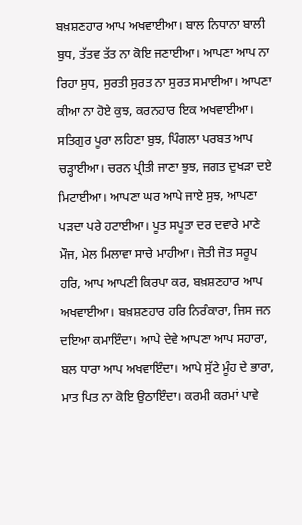ਬਖ਼ਸ਼ਣਹਾਰ ਆਪ ਅਖਵਾਈਆ। ਬਾਲ ਨਿਧਾਨਾ ਬਾਲੀ ਬੁਧ, ਤੱਤਵ ਤੱਤ ਨਾ ਕੋਇ ਜਣਾਈਆ। ਆਪਣਾ ਆਪ ਨਾ ਰਿਹਾ ਸੁਧ, ਸੁਰਤੀ ਸੁਰਤ ਨਾ ਸੁਰਤ ਸਮਾਈਆ। ਆਪਣਾ ਕੀਆ ਨਾ ਹੋਏ ਕੁਝ, ਕਰਨਹਾਰ ਇਕ ਅਖਵਾਈਆ। ਸਤਿਗੁਰ ਪੂਰਾ ਲਹਿਣਾ ਬੁਝ, ਪਿੰਗਲਾ ਪਰਬਤ ਆਪ ਚੜ੍ਹਾਈਆ। ਚਰਨ ਪ੍ਰੀਤੀ ਜਾਣਾ ਝੁਝ, ਜਗਤ ਦੁਖੜਾ ਦਏ ਮਿਟਾਈਆ। ਆਪਣਾ ਘਰ ਆਪੇ ਜਾਏ ਸੁਝ, ਆਪਣਾ ਪੜਦਾ ਪਰੇ ਹਟਾਈਆ। ਪੂਤ ਸਪੂਤਾ ਦਰ ਦਵਾਰੇ ਮਾਣੇ ਮੌਜ, ਮੇਲ ਮਿਲਾਵਾ ਸਾਚੇ ਮਾਹੀਆ। ਜੋਤੀ ਜੋਤ ਸਰੂਪ ਹਰਿ, ਆਪ ਆਪਣੀ ਕਿਰਪਾ ਕਰ, ਬਖ਼ਸ਼ਣਹਾਰ ਆਪ ਅਖਵਾਈਆ। ਬਖ਼ਸ਼ਣਹਾਰ ਹਰਿ ਨਿਰੰਕਾਰਾ, ਜਿਸ ਜਨ ਦਇਆ ਕਮਾਇੰਦਾ। ਆਪੇ ਦੇਵੇ ਆਪਣਾ ਆਪ ਸਹਾਰਾ, ਬਲ ਧਾਰਾ ਆਪ ਅਖਵਾਇੰਦਾ। ਆਪੇ ਸੁੱਟੇ ਮੂੰਹ ਦੇ ਭਾਰਾ, ਮਾਤ ਪਿਤ ਨਾ ਕੋਇ ਉਠਾਇੰਦਾ। ਕਰਮੀ ਕਰਮਾਂ ਪਾਵੇ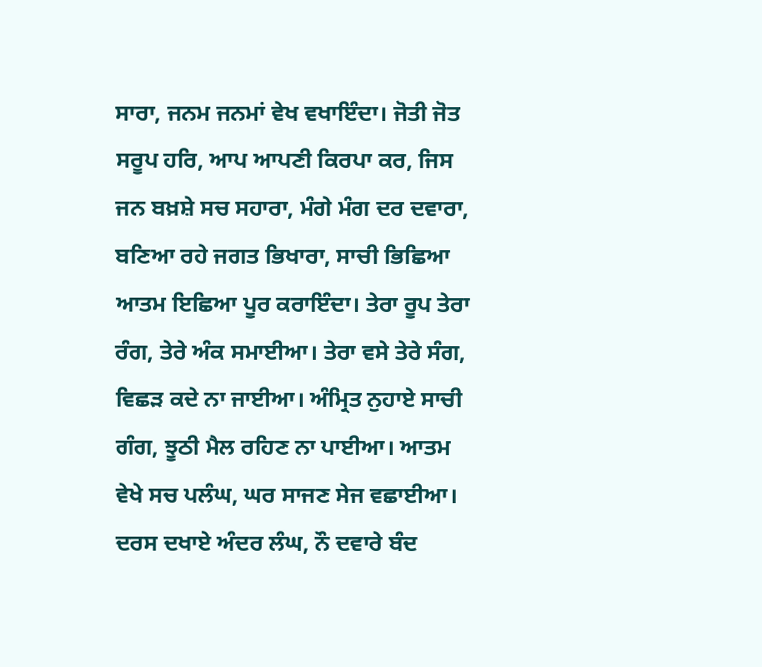ਸਾਰਾ, ਜਨਮ ਜਨਮਾਂ ਵੇਖ ਵਖਾਇੰਦਾ। ਜੋਤੀ ਜੋਤ ਸਰੂਪ ਹਰਿ, ਆਪ ਆਪਣੀ ਕਿਰਪਾ ਕਰ, ਜਿਸ ਜਨ ਬਖ਼ਸ਼ੇ ਸਚ ਸਹਾਰਾ, ਮੰਗੇ ਮੰਗ ਦਰ ਦਵਾਰਾ, ਬਣਿਆ ਰਹੇ ਜਗਤ ਭਿਖਾਰਾ, ਸਾਚੀ ਭਿਛਿਆ ਆਤਮ ਇਛਿਆ ਪੂਰ ਕਰਾਇੰਦਾ। ਤੇਰਾ ਰੂਪ ਤੇਰਾ ਰੰਗ, ਤੇਰੇ ਅੰਕ ਸਮਾਈਆ। ਤੇਰਾ ਵਸੇ ਤੇਰੇ ਸੰਗ, ਵਿਛੜ ਕਦੇ ਨਾ ਜਾਈਆ। ਅੰਮ੍ਰਿਤ ਨੁਹਾਏ ਸਾਚੀ ਗੰਗ, ਝੂਠੀ ਮੈਲ ਰਹਿਣ ਨਾ ਪਾਈਆ। ਆਤਮ ਵੇਖੇ ਸਚ ਪਲੰਘ, ਘਰ ਸਾਜਣ ਸੇਜ ਵਛਾਈਆ। ਦਰਸ ਦਖਾਏ ਅੰਦਰ ਲੰਘ, ਨੌ ਦਵਾਰੇ ਬੰਦ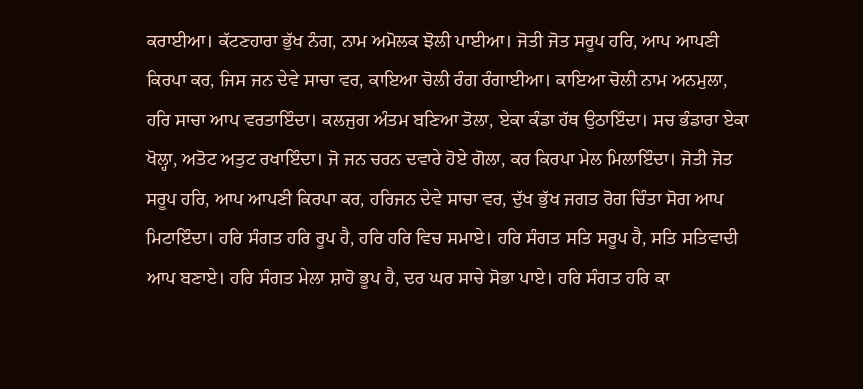ਕਰਾਈਆ। ਕੱਟਣਹਾਰਾ ਭੁੱਖ ਨੰਗ, ਨਾਮ ਅਮੋਲਕ ਝੋਲੀ ਪਾਈਆ। ਜੋਤੀ ਜੋਤ ਸਰੂਪ ਹਰਿ, ਆਪ ਆਪਣੀ ਕਿਰਪਾ ਕਰ, ਜਿਸ ਜਨ ਦੇਵੇ ਸਾਚਾ ਵਰ, ਕਾਇਆ ਚੋਲੀ ਰੰਗ ਰੰਗਾਈਆ। ਕਾਇਆ ਚੋਲੀ ਨਾਮ ਅਨਮੁਲਾ, ਹਰਿ ਸਾਚਾ ਆਪ ਵਰਤਾਇੰਦਾ। ਕਲਜੁਗ ਅੰਤਮ ਬਣਿਆ ਤੋਲਾ, ਏਕਾ ਕੰਡਾ ਹੱਥ ਉਠਾਇੰਦਾ। ਸਚ ਭੰਡਾਰਾ ਏਕਾ ਖੋਲ੍ਹਾ, ਅਤੋਟ ਅਤੁਟ ਰਖਾਇੰਦਾ। ਜੋ ਜਨ ਚਰਨ ਦਵਾਰੇ ਹੋਏ ਗੋਲਾ, ਕਰ ਕਿਰਪਾ ਮੇਲ ਮਿਲਾਇੰਦਾ। ਜੋਤੀ ਜੋਤ ਸਰੂਪ ਹਰਿ, ਆਪ ਆਪਣੀ ਕਿਰਪਾ ਕਰ, ਹਰਿਜਨ ਦੇਵੇ ਸਾਚਾ ਵਰ, ਦੁੱਖ ਭੁੱਖ ਜਗਤ ਰੋਗ ਚਿੰਤਾ ਸੋਗ ਆਪ ਮਿਟਾਇੰਦਾ। ਹਰਿ ਸੰਗਤ ਹਰਿ ਰੂਪ ਹੈ, ਹਰਿ ਹਰਿ ਵਿਚ ਸਮਾਏ। ਹਰਿ ਸੰਗਤ ਸਤਿ ਸਰੂਪ ਹੈ, ਸਤਿ ਸਤਿਵਾਦੀ ਆਪ ਬਣਾਏ। ਹਰਿ ਸੰਗਤ ਮੇਲਾ ਸ਼ਾਹੋ ਭੂਪ ਹੈ, ਦਰ ਘਰ ਸਾਚੇ ਸੋਭਾ ਪਾਏ। ਹਰਿ ਸੰਗਤ ਹਰਿ ਕਾ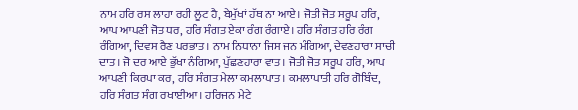ਨਾਮ ਹਰਿ ਰਸ ਲਾਹਾ ਰਹੀ ਲੂਟ ਹੈ, ਬੇਮੁੱਖਾਂ ਹੱਥ ਨਾ ਆਏ। ਜੋਤੀ ਜੋਤ ਸਰੂਪ ਹਰਿ, ਆਪ ਆਪਣੀ ਜੋਤ ਧਰ, ਹਰਿ ਸੰਗਤ ਏਕਾ ਰੰਗ ਰੰਗਾਏ। ਹਰਿ ਸੰਗਤ ਹਰਿ ਰੰਗ ਰੰਗਿਆ, ਦਿਵਸ ਰੈਣ ਪਰਭਾਤ। ਨਾਮ ਨਿਧਾਨਾ ਜਿਸ ਜਨ ਮੰਗਿਆ, ਦੇਵਣਹਾਰਾ ਸਾਚੀ ਦਾਤ। ਜੋ ਦਰ ਆਏ ਭੁੱਖਾ ਨੰਗਿਆ, ਪੁੱਛਣਹਾਰਾ ਵਾਤ। ਜੋਤੀ ਜੋਤ ਸਰੂਪ ਹਰਿ, ਆਪ ਆਪਣੀ ਕਿਰਪਾ ਕਰ, ਹਰਿ ਸੰਗਤ ਮੇਲਾ ਕਮਲਾਪਾਤ। ਕਮਲਾਪਾਤੀ ਹਰਿ ਗੋਬਿੰਦ, ਹਰਿ ਸੰਗਤ ਸੰਗ ਰਖਾਈਆ। ਹਰਿਜਨ ਮੇਟੇ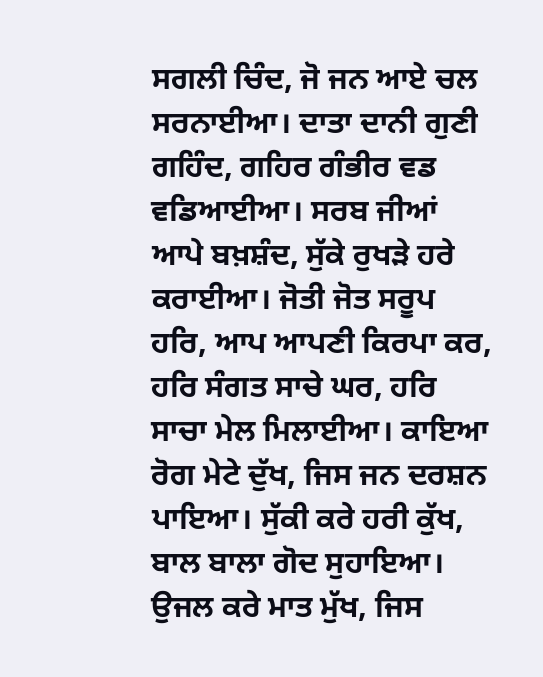ਸਗਲੀ ਚਿੰਦ, ਜੋ ਜਨ ਆਏ ਚਲ ਸਰਨਾਈਆ। ਦਾਤਾ ਦਾਨੀ ਗੁਣੀ ਗਹਿੰਦ, ਗਹਿਰ ਗੰਭੀਰ ਵਡ ਵਡਿਆਈਆ। ਸਰਬ ਜੀਆਂ ਆਪੇ ਬਖ਼ਸ਼ੰਦ, ਸੁੱਕੇ ਰੁਖੜੇ ਹਰੇ ਕਰਾਈਆ। ਜੋਤੀ ਜੋਤ ਸਰੂਪ ਹਰਿ, ਆਪ ਆਪਣੀ ਕਿਰਪਾ ਕਰ, ਹਰਿ ਸੰਗਤ ਸਾਚੇ ਘਰ, ਹਰਿ ਸਾਚਾ ਮੇਲ ਮਿਲਾਈਆ। ਕਾਇਆ ਰੋਗ ਮੇਟੇ ਦੁੱਖ, ਜਿਸ ਜਨ ਦਰਸ਼ਨ ਪਾਇਆ। ਸੁੱਕੀ ਕਰੇ ਹਰੀ ਕੁੱਖ, ਬਾਲ ਬਾਲਾ ਗੋਦ ਸੁਹਾਇਆ। ਉਜਲ ਕਰੇ ਮਾਤ ਮੁੱਖ, ਜਿਸ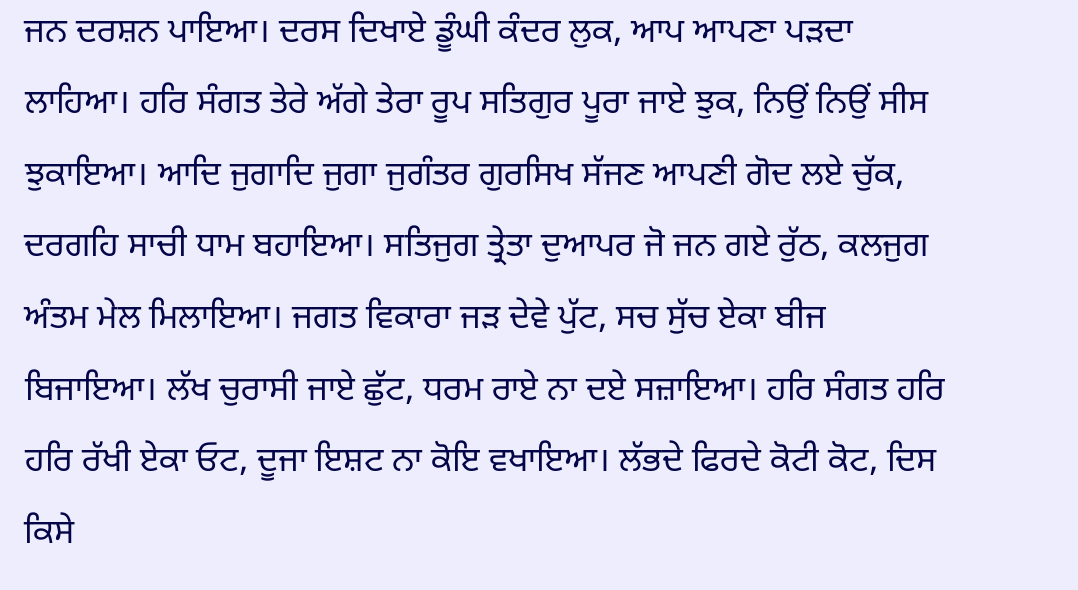ਜਨ ਦਰਸ਼ਨ ਪਾਇਆ। ਦਰਸ ਦਿਖਾਏ ਡੂੰਘੀ ਕੰਦਰ ਲੁਕ, ਆਪ ਆਪਣਾ ਪੜਦਾ ਲਾਹਿਆ। ਹਰਿ ਸੰਗਤ ਤੇਰੇ ਅੱਗੇ ਤੇਰਾ ਰੂਪ ਸਤਿਗੁਰ ਪੂਰਾ ਜਾਏ ਝੁਕ, ਨਿਉਂ ਨਿਉਂ ਸੀਸ ਝੁਕਾਇਆ। ਆਦਿ ਜੁਗਾਦਿ ਜੁਗਾ ਜੁਗੰਤਰ ਗੁਰਸਿਖ ਸੱਜਣ ਆਪਣੀ ਗੋਦ ਲਏ ਚੁੱਕ, ਦਰਗਹਿ ਸਾਚੀ ਧਾਮ ਬਹਾਇਆ। ਸਤਿਜੁਗ ਤ੍ਰੇਤਾ ਦੁਆਪਰ ਜੋ ਜਨ ਗਏ ਰੁੱਠ, ਕਲਜੁਗ ਅੰਤਮ ਮੇਲ ਮਿਲਾਇਆ। ਜਗਤ ਵਿਕਾਰਾ ਜੜ ਦੇਵੇ ਪੁੱਟ, ਸਚ ਸੁੱਚ ਏਕਾ ਬੀਜ ਬਿਜਾਇਆ। ਲੱਖ ਚੁਰਾਸੀ ਜਾਏ ਛੁੱਟ, ਧਰਮ ਰਾਏ ਨਾ ਦਏ ਸਜ਼ਾਇਆ। ਹਰਿ ਸੰਗਤ ਹਰਿ ਹਰਿ ਰੱਖੀ ਏਕਾ ਓਟ, ਦੂਜਾ ਇਸ਼ਟ ਨਾ ਕੋਇ ਵਖਾਇਆ। ਲੱਭਦੇ ਫਿਰਦੇ ਕੋਟੀ ਕੋਟ, ਦਿਸ ਕਿਸੇ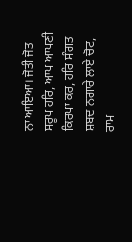ਨਾ ਆਇਆ। ਜੋਤੀ ਜੋਤ ਸਰੂਪ ਹਰਿ, ਆਪ ਆਪਣੀ ਕਿਰਪਾ ਕਰ, ਹਰਿ ਸੰਗਤ ਸ਼ਬਦ ਨਗਾਰੇ ਲਾਏ ਚੋਟ, ਰਾਮ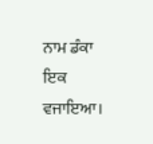ਨਾਮ ਡੰਕਾ ਇਕ ਵਜਾਇਆ।